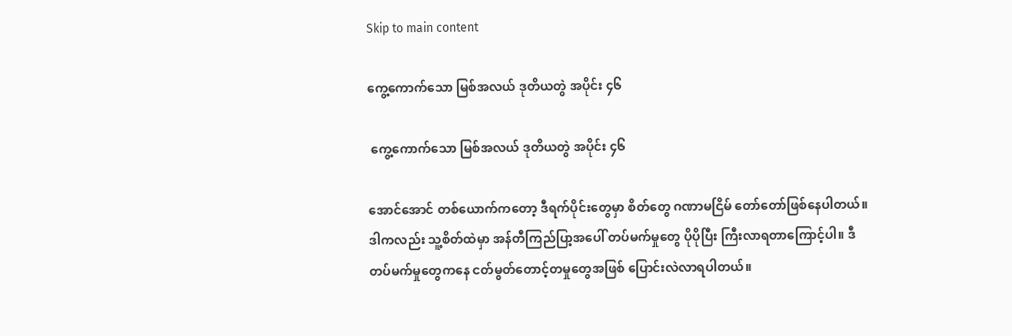Skip to main content

ကွေ့ကောက်သော မြစ်အလယ် ဒုတိယတွဲ အပိုင်း ၄၆

 ကွေ့ကောက်သော မြစ်အလယ် ဒုတိယတွဲ အပိုင်း ၄၆

အောင်အောင် တစ်ယောက်ကတော့ ဒီရက်ပိုင်းတွေမှာ စိတ်တွေ ဂဏာမငြိမ် တော်တော်ဖြစ်နေပါတယ်။ ဒါကလည်း သူ့စိတ်ထဲမှာ အန်တီကြည်ပြာ့အပေါ် တပ်မက်မှုတွေ ပိုပိုပြီး ကြီးလာရတာကြောင့်ပါ။ ဒီတပ်မက်မှုတွေကနေ ငတ်မွတ်တောင့်တမှုတွေအဖြစ် ပြောင်းလဲလာရပါတယ်။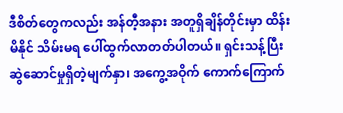ဒီစိတ်တွေကလည်း အန်တီ့အနား အတူရှိချိန်တိုင်းမှာ ထိန်းမိနိုင် သိမ်းမရ ပေါ်ထွက်လာတတ်ပါတယ်။ ရှင်းသန့်ပြီး ဆွဲဆောင်မှုရှိတဲ့မျက်နှာ၊ အကွေ့အဝိုက် ကောက်ကြောက်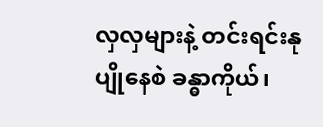လှလှများနဲ့ တင်းရင်းနုပျိုနေစဲ ခန္ဓာကိုယ်၊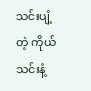သင်းပျံ့တဲ့ ကိုယ်သင်းနံ့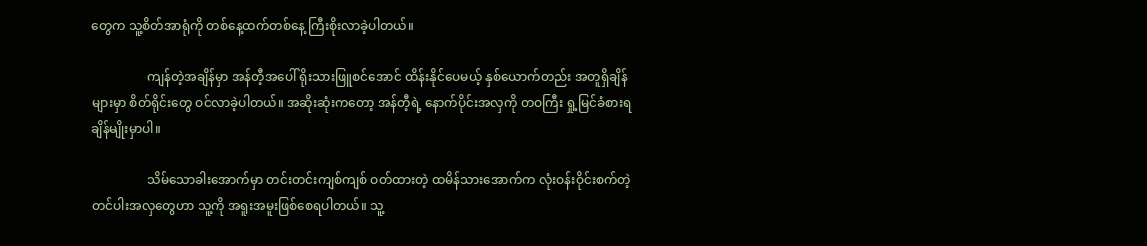တွေက သူ့စိတ်အာရုံကို တစ်နေ့ထက်တစ်နေ့ ကြီးစိုးလာခဲ့ပါတယ်။

                  ကျန်တဲ့အချိန်မှာ အန်တီ့အပေါ် ရိုးသားဖြူစင်အောင် ထိန်းနိုင်ပေမယ့် နှစ်ယောက်တည်း အတူရှိချိန်များမှာ စိတ်ရိုင်းတွေ ဝင်လာခဲ့ပါတယ်။ အဆိုးဆုံးကတော့ အန်တီ့ရဲ့ နောက်ပိုင်းအလှကို တဝကြီး ရှု့မြင်ခံစားရချိန်မျိုးမှာပါ။

                  သိမ်သောခါးအောက်မှာ တင်းတင်းကျစ်ကျစ် ဝတ်ထားတဲ့ ထမိန်သားအောက်က လုံးဝန်းဝိုင်းစက်တဲ့ တင်ပါးအလှတွေဟာ သူ့ကို အရူးအမူးဖြစ်စေရပါတယ်။ သူ့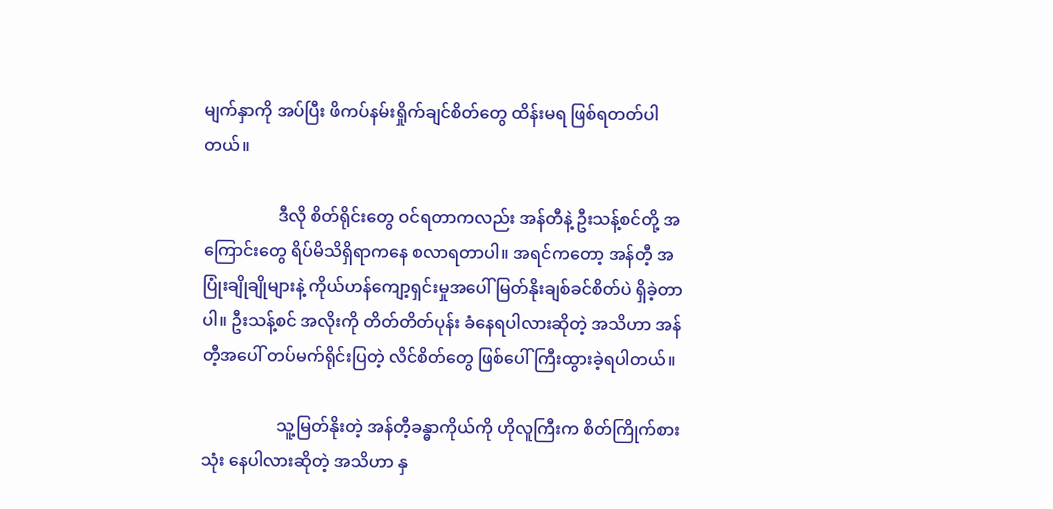မျက်နှာကို အပ်ပြီး ဖိကပ်နမ်းရှိုက်ချင်စိတ်တွေ ထိန်းမရ ဖြစ်ရတတ်ပါတယ်။

                  ဒီလို စိတ်ရိုင်းတွေ ဝင်ရတာကလည်း အန်တီနဲ့ ဦးသန့်စင်တို့ အကြောင်းတွေ ရိပ်မိသိရှိရာကနေ စလာရတာပါ။ အရင်ကတော့ အန်တီ့ အပြုံးချိုချိုများနဲ့ ကိုယ်ဟန်ကျော့ရှင်းမှုအပေါ် မြတ်နိုးချစ်ခင်စိတ်ပဲ ရှိခဲ့တာပါ။ ဦးသန့်စင် အလိုးကို တိတ်တိတ်ပုန်း ခံနေရပါလားဆိုတဲ့ အသိဟာ အန်တီ့အပေါ် တပ်မက်ရိုင်းပြတဲ့ လိင်စိတ်တွေ ဖြစ်ပေါ်ကြီးထွားခဲ့ရပါတယ်။

                  သူ့မြတ်နိုးတဲ့ အန်တီ့ခန္ဓာကိုယ်ကို ဟိုလူကြီးက စိတ်ကြိုက်စားသုံး နေပါလားဆိုတဲ့ အသိဟာ နှ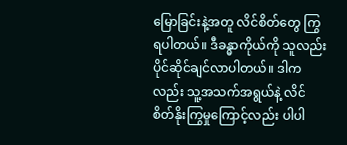မြောခြင်းနဲ့အတူ လိင်စိတ်တွေ ကြွရပါတယ်။ ဒီခန္ဓာကိုယ်ကို သူလည်း ပိုင်ဆိုင်ချင်လာပါတယ်။ ဒါကလည်း သူ့အသက်အရွယ်နဲ့ လိင်စိတ်နိုးကြွမှုကြောင့်လည်း ပါပါ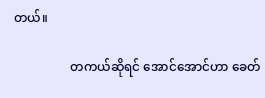တယ်။

                  တကယ်ဆိုရင် အောင်အောင်ဟာ ခေတ်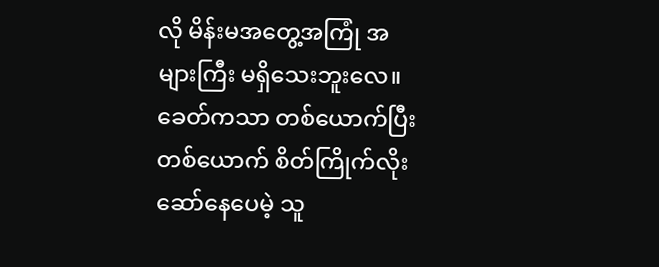လို မိန်းမအတွေ့အကြုံ အများကြီး မရှိသေးဘူးလေ။ ခေတ်ကသာ တစ်ယောက်ပြီး တစ်ယောက် စိတ်ကြိုက်လိုးဆော်နေပေမဲ့ သူ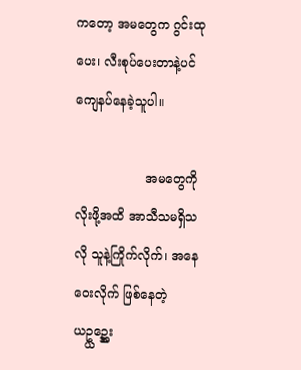ကတော့ အမတွေက ဂွင်းထုပေး၊ လီးစုပ်ပေးတာနဲ့ပင် ကျေနပ်နေခဲ့သူပါ။

                  အမတွေကို လိုးဖို့အထိ အာသီသမရှိသလို သူနဲ့ကြိုက်လိုက်၊ အနေဝေးလိုက် ဖြစ်နေတဲ့ ယဥ္ယဥ္အေး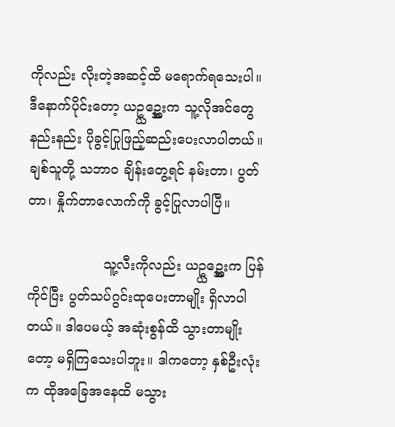ကိုလည်း လိုးတဲ့အဆင့်ထိ မရောက်ရသေးပါ။ ဒီနောက်ပိုင်းတော့ ယဥ္ယဥ္အေးက သူ့လိုအင်တွေ နည်းနည်း ပိုခွင့်ပြုဖြည့်ဆည်းပေးလာပါတယ်။ ချစ်သူတို့ သဘာဝ ချိန်းတွေ့ရင် နမ်းတာ၊ ပွတ်တာ၊ နှိုက်တာလောက်ကို ခွင့်ပြုလာပါပြီ။

                  သူ့လီးကိုလည်း ယဥ္ယဥ္အေးက ပြန်ကိုင်ပြီး ပွတ်သပ်ဂွင်းထုပေးတာမျိုး ရှိလာပါတယ်။ ဒါပေမယ့် အဆုံးစွန်ထိ သွားတာမျိုးတော့ မရှိကြသေးပါဘူး။ ဒါကတော့ နှစ်ဦးလုံးက ထိုအခြေအနေထိ မသွား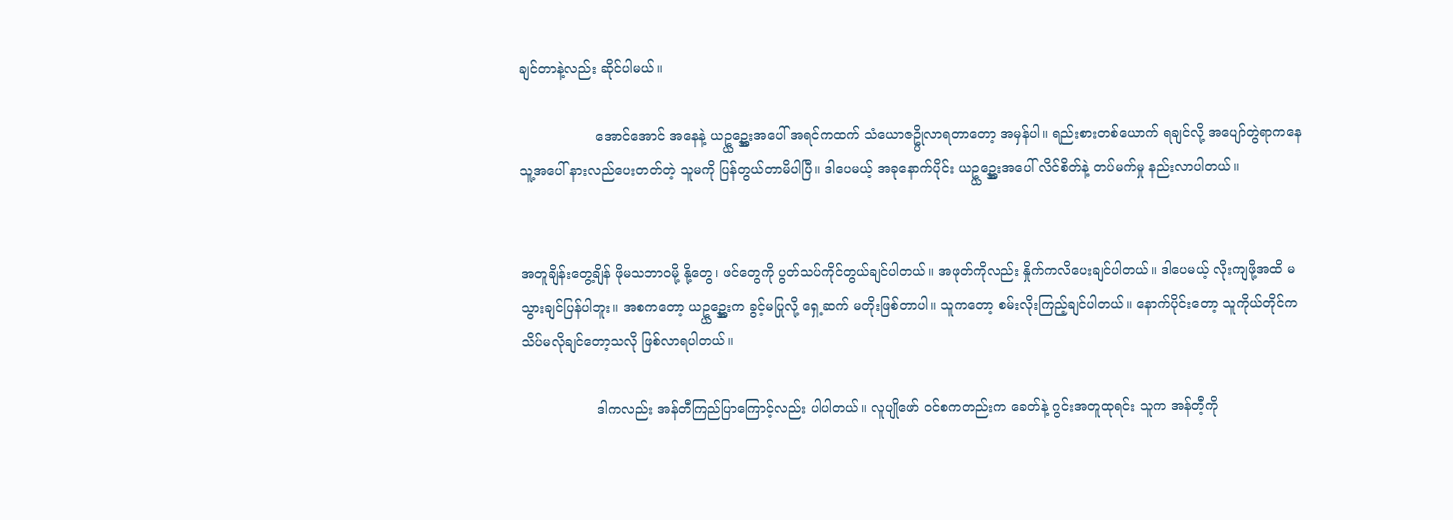ချင်တာနဲ့လည်း ဆိုင်ပါမယ်။

                  အောင်အောင် အနေနဲ့ ယဥ္ယဥ္အေးအပေါ် အရင်ကထက် သံယောဇဥ္ပိုလာရတာတော့ အမှန်ပါ။ ရည်းစားတစ်ယောက် ရချင်လို့ အပျော်တွဲရာကနေ သူ့အပေါ် နားလည်ပေးတတ်တဲ့ သူမကို ပြန်တွယ်တာမိပါပြီ။ ဒါပေမယ့် အခုနောက်ပိုင်း ယဥ္ယဥ္အေးအပေါ် လိင်စိတ်နဲ့ တပ်မက်မှု နည်းလာပါတယ်။


အတူချိန်းတွေ့ချိန် ဖိုမသဘာဝမို့ နို့တွေ၊ ဖင်တွေကို ပွတ်သပ်ကိုင်တွယ်ချင်ပါတယ်။ အဖုတ်ကိုလည်း နှိုက်ကလိပေးချင်ပါတယ်။ ဒါပေမယ့် လိုးကျဖို့အထိ မသွားချင်ပြန်ပါဘူး။ အစကတော့ ယဥ္ယဥ္အေးက ခွင့်မပြုလို့ ရှေ့ဆက် မတိုးဖြစ်တာပါ။ သူကတော့ စမ်းလိုးကြည့်ချင်ပါတယ်။ နောက်ပိုင်းတော့ သူကိုယ်တိုင်က သိပ်မလိုချင်တော့သလို ဖြစ်လာရပါတယ်။

                  ဒါကလည်း အန်တီကြည်ပြာကြောင့်လည်း ပါပါတယ်။ လူပျိုဖော် ဝင်စကတည်းက ခေတ်နဲ့ ဂွင်းအတူထုရင်း သူက အန်တီ့ကို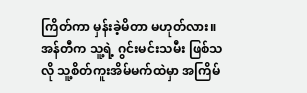ကြိတ်ကာ မှန်းခဲ့မိတာ မဟုတ်လား။ အန်တီက သူ့ရဲ့ ဂွင်းမင်းသမီး ဖြစ်သလို သူ့စိတ်ကူးအိမ်မက်ထဲမှာ အကြိမ်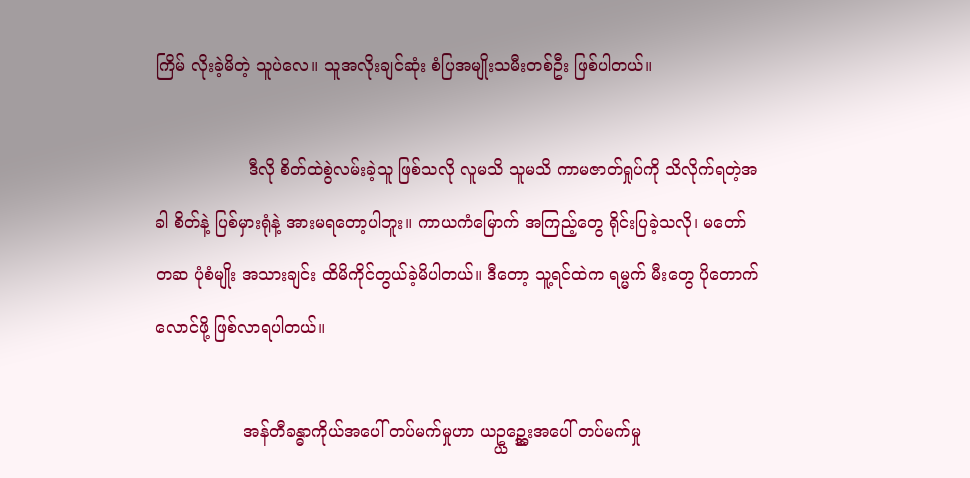ကြိမ် လိုးခဲ့မိတဲ့ သူပဲလေ။ သူအလိုးချင်ဆုံး စံပြအမျိုးသမီးတစ်ဦး ဖြစ်ပါတယ်။

                  ဒီလို စိတ်ထဲစွဲလမ်းခဲ့သူ ဖြစ်သလို လူမသိ သူမသိ ကာမဇာတ်ရှုပ်ကို သိလိုက်ရတဲ့အခါ စိတ်နဲ့ ပြစ်မှားရုံနဲ့ အားမရတော့ပါဘူး။ ကာယကံမြောက် အကြည့်တွေ ရိုင်းပြခဲ့သလို၊ မတော်တဆ ပုံစံမျိုး အသားချင်း ထိမိကိုင်တွယ်ခဲ့မိပါတယ်။ ဒီတော့ သူ့ရင်ထဲက ရမ္မက် မီးတွေ ပိုတောက်လောင်ဖို့ ဖြစ်လာရပါတယ်။

                 အန်တီခန္ဓာကိုယ်အပေါ် တပ်မက်မှုဟာ ယဥ္ယဥ္အေးအပေါ် တပ်မက်မှု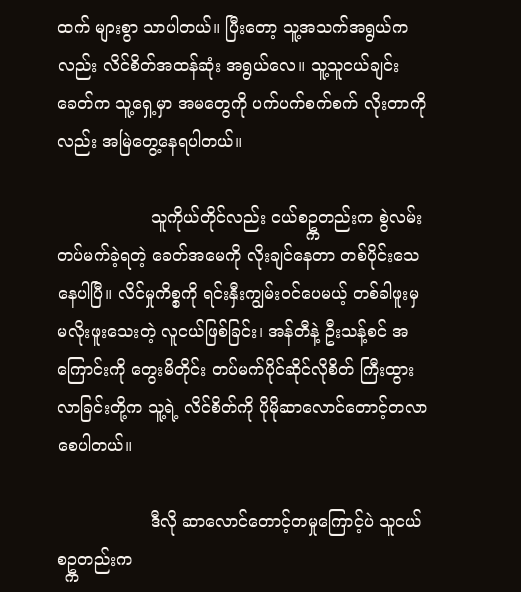ထက် များစွာ သာပါတယ်။ ပြီးတော့ သူ့အသက်အရွယ်ကလည်း လိင်စိတ်အထန်ဆုံး အရွယ်လေ။ သူ့သူငယ်ချင်းခေတ်က သူ့ရှေ့မှာ အမတွေကို ပက်ပက်စက်စက် လိုးတာကိုလည်း အမြဲတွေ့နေရပါတယ်။

                  သူကိုယ်တိုင်လည်း ငယ်စဥ္ကတည်းက စွဲလမ်းတပ်မက်ခဲ့ရတဲ့ ခေတ်အမေကို လိုးချင်နေတာ တစ်ပိုင်းသေနေပါပြီ။ လိင်မှုကိစ္စကို ရင်းနှီးကျွမ်းဝင်ပေမယ့် တစ်ခါဖူးမှ မလိုးဖူးသေးတဲ့ လူငယ်ဖြစ်ခြင်း၊ အန်တီနဲ့ ဦးသန့်စင် အကြောင်းကို တွေးမိတိုင်း တပ်မက်ပိုင်ဆိုင်လိုစိတ် ကြီးထွားလာခြင်းတို့က သူ့ရဲ့ လိင်စိတ်ကို ပိုမိုဆာလောင်တောင့်တလာစေပါတယ်။

                  ဒီလို ဆာလောင်တောင့်တမှုကြောင့်ပဲ သူငယ်စဥ္ကတည်းက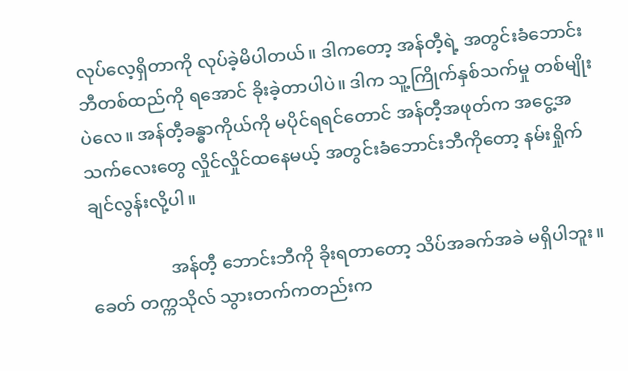လုပ်လေ့ရှိတာကို လုပ်ခဲ့မိပါတယ်။ ဒါကတော့ အန်တီ့ရဲ့ အတွင်းခံဘောင်းဘီတစ်ထည်ကို ရအောင် ခိုးခဲ့တာပါပဲ။ ဒါက သူ့ကြိုက်နှစ်သက်မှု တစ်မျိုးပဲလေ။ အန်တီ့ခန္ဓာကိုယ်ကို မပိုင်ရရင်တောင် အန်တီ့အဖုတ်က အငွေ့အသက်လေးတွေ လှိုင်လှိုင်ထနေမယ့် အတွင်းခံဘောင်းဘီကိုတော့ နမ်းရှိုက်ချင်လွန်းလို့ပါ။

                  အန်တီ့ ဘောင်းဘီကို ခိုးရတာတော့ သိပ်အခက်အခဲ မရှိပါဘူး။ ခေတ် တက္ကသိုလ် သွားတက်ကတည်းက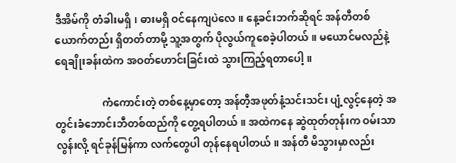ဒီအိမ်ကို တံခါးမရှိ၊ ဓားမရှိ ဝင်နေကျပဲလေ။ နေ့ခင်းဘက်ဆိုရင် အန်တီတစ်ယောက်တည်း ရှိတတ်တာမို့ သူ့အတွက် ပိုလွယ်ကူစေခဲ့ပါတယ်။ မယောင်မလည်နဲ့ ရေချိုးခန်းထဲက အဝတ်ဟောင်းခြင်းထဲ သွားကြည့်ရတာပေါ့။

                  ကံကောင်းတဲ့ တစ်နေ့မှာတော့ အန်တီ့အဖုတ်နံ့သင်းသင်း ပျံ့လွင့်နေတဲ့ အတွင်းခံဘောင်းဘီတစ်ထည်ကို တွေ့ရပါတယ်။ အထဲကနေ ဆွဲထုတ်တုန်းက ဝမ်းသာလွန်းလို့ ရင်ခုန်မြန်ကာ လက်တွေပါ တုန်နေရပါတယ်။ အန်တီ မိသွားမှာလည်း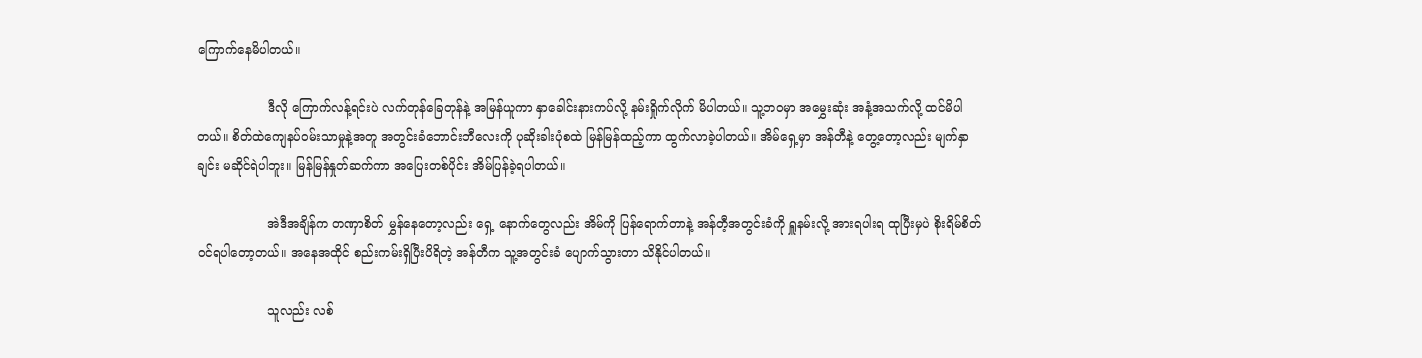ကြောက်နေမိပါတယ်။

                  ဒီလို ကြောက်လန့်ရင်းပဲ လက်တုန်ခြေတုန်နဲ့ အမြန်ယူကာ နှာခေါင်းနားကပ်လို့ နမ်းရှိုက်လိုက် မိပါတယ်။ သူ့ဘဝမှာ အမွှေးဆုံး အနံ့အသက်လို့ ထင်မိပါတယ်။ စိတ်ထဲကျေနပ်ဝမ်းသာမှုနဲ့အတူ အတွင်းခံဘောင်းဘီလေးကို ပုဆိုးခါးပုံစထဲ မြန်မြန်ထည့်ကာ ထွက်လာခဲ့ပါတယ်။ အိမ်ရှေ့မှာ အန်တီနဲ့ တွေ့တော့လည်း မျက်နှာချင်း မဆိုင်ရဲပါဘူး။ မြန်မြန်နှုတ်ဆက်ကာ အပြေးတစ်ပိုင်း အိမ်ပြန်ခဲ့ရပါတယ်။

                  အဲဒီအချိန်က တဏှာစိတ် မွှန်နေတော့လည်း ရှေ့ နောက်တွေလည်း အိမ်ကို ပြန်ရောက်တာနဲ့ အန်တီ့အတွင်းခံကို ရှူနမ်းလို့ အားရပါးရ ထုပြီးမှပဲ စိုးရိမ်စိတ် ဝင်ရပါတော့တယ်။ အနေအထိုင် စည်းကမ်းရှိပြီးပိရိတဲ့ အန်တီက သူ့အတွင်းခံ ပျောက်သွားတာ သိနိုင်ပါတယ်။

                  သူလည်း လစ်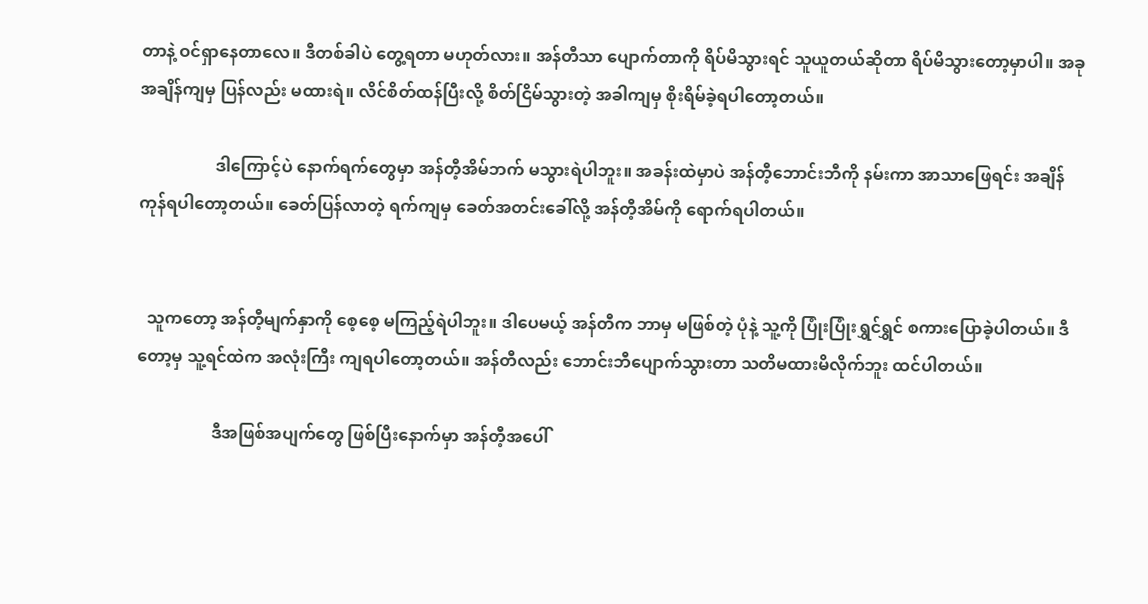တာနဲ့ ဝင်ရှာနေတာလေ။ ဒီတစ်ခါပဲ တွေ့ရတာ မဟုတ်လား။ အန်တီသာ ပျောက်တာကို ရိပ်မိသွားရင် သူယူတယ်ဆိုတာ ရိပ်မိသွားတော့မှာပါ။ အခုအချိန်ကျမှ ပြန်လည်း မထားရဲ။ လိင်စိတ်ထန်ပြီးလို့ စိတ်ငြိမ်သွားတဲ့ အခါကျမှ စိုးရိမ်ခဲ့ရပါတော့တယ်။

                  ဒါကြောင့်ပဲ နောက်ရက်တွေမှာ အန်တီ့အိမ်ဘက် မသွားရဲပါဘူး။ အခန်းထဲမှာပဲ အန်တီ့ဘောင်းဘီကို နမ်းကာ အာသာဖြေရင်း အချိန်ကုန်ရပါတော့တယ်။ ခေတ်ပြန်လာတဲ့ ရက်ကျမှ ခေတ်အတင်းခေါ်လို့ အန်တီ့အိမ်ကို ရောက်ရပါတယ်။


  သူကတော့ အန်တီ့မျက်နှာကို စေ့စေ့ မကြည့်ရဲပါဘူး။ ဒါပေမယ့် အန်တီက ဘာမှ မဖြစ်တဲ့ ပုံနဲ့ သူ့ကို ပြုံးပြုံးရွှင်ရွှင် စကားပြောခဲ့ပါတယ်။ ဒီတော့မှ သူ့ရင်ထဲက အလုံးကြီး ကျရပါတော့တယ်။ အန်တီလည်း ဘောင်းဘီပျောက်သွားတာ သတိမထားမိလိုက်ဘူး ထင်ပါတယ်။

                  ဒီအဖြစ်အပျက်တွေ ဖြစ်ပြီးနောက်မှာ အန်တီ့အပေါ်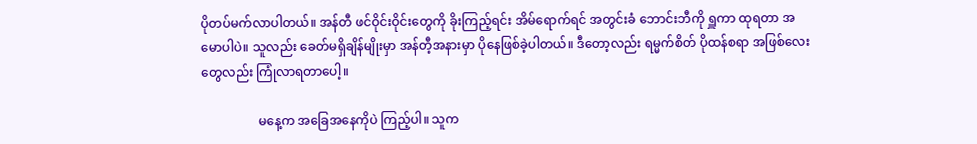ပိုတပ်မက်လာပါတယ်။ အန်တီ ဖင်ဝိုင်းဝိုင်းတွေကို ခိုးကြည့်ရင်း အိမ်ရောက်ရင် အတွင်းခံ ဘောင်းဘီကို ရှူကာ ထုရတာ အမောပါပဲ။ သူလည်း ခေတ်မရှိချိန်မျိုးမှာ အန်တီ့အနားမှာ ပိုနေဖြစ်ခဲ့ပါတယ်။ ဒီတော့လည်း ရမ္မက်စိတ် ပိုထန်စရာ အဖြစ်လေးတွေလည်း ကြုံလာရတာပေါ့။

                  မနေ့က အခြေအနေကိုပဲ ကြည့်ပါ။ သူက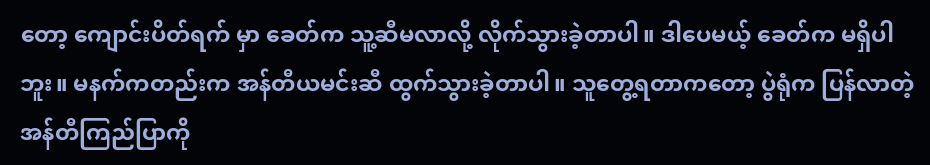တော့ ကျောင်းပိတ်ရက် မှာ ခေတ်က သူ့ဆီမလာလို့ လိုက်သွားခဲ့တာပါ။ ဒါပေမယ့် ခေတ်က မရှိပါဘူး။ မနက်ကတည်းက အန်တီယမင်းဆီ ထွက်သွားခဲ့တာပါ။ သူတွေ့ရတာကတော့ ပွဲရုံက ပြန်လာတဲ့ အန်တီကြည်ပြာကို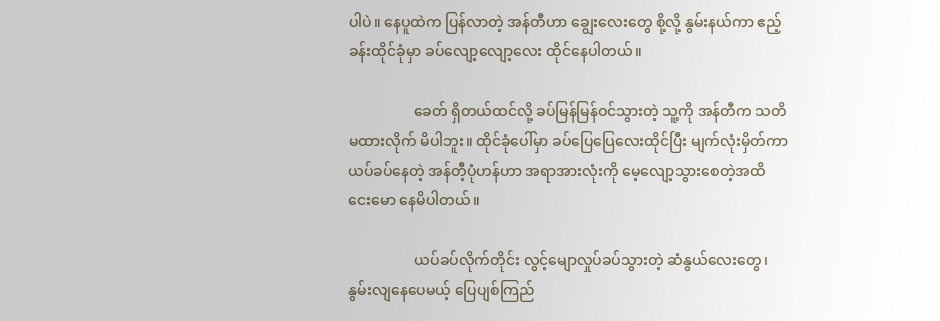ပါပဲ။ နေပူထဲက ပြန်လာတဲ့ အန်တီဟာ ချွေးလေးတွေ စို့လို့ နွမ်းနယ်ကာ ဧည့်ခန်းထိုင်ခုံမှာ ခပ်လျော့လျော့လေး ထိုင်နေပါတယ်။

                  ခေတ် ရှိတယ်ထင်လို့ ခပ်မြန်မြန်ဝင်သွားတဲ့ သူ့ကို အန်တီက သတိမထားလိုက် မိပါဘူး။ ထိုင်ခုံပေါ်မှာ ခပ်ပြေပြေလေးထိုင်ပြီး မျက်လုံးမှိတ်ကာ ယပ်ခပ်နေတဲ့ အန်တီ့ပုံဟန်ဟာ အရာအားလုံးကို မေ့လျော့သွားစေတဲ့အထိ ငေးမော နေမိပါတယ်။

                  ယပ်ခပ်လိုက်တိုင်း လွင့်မျောလှုပ်ခပ်သွားတဲ့ ဆံနွယ်လေးတွေ၊ နွမ်းလျနေပေမယ့် ပြေပျစ်ကြည်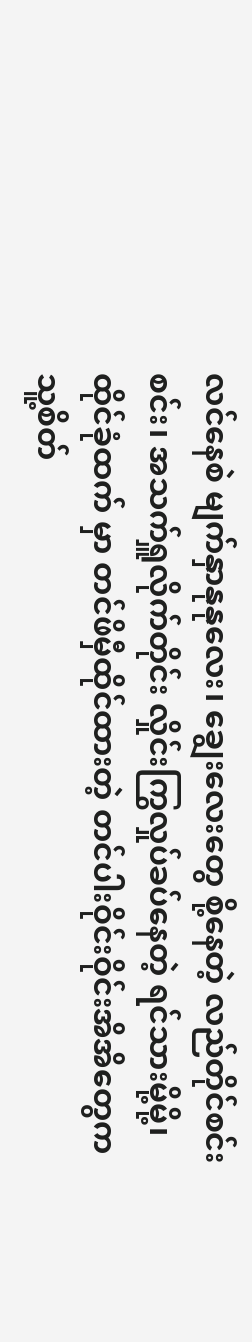လင်နေစဲ မျက်နှာနုနုလေး၊ ချွေးလေးတွေ စို့နေတဲ့ လည်တိုင်စင်းစင်း၊ အသက်ရှူလိုက်တိုင်း လှိုင်းကြွလှုပ်ခပ်နေတဲ့ ရင်သားမို့မို့၊ ထိုင်ခုံထက် မှာ တင်ဖိမှီထိုင်ထားတဲ့ တင်ပါးဝိုင်းဝိုင်းအိအိတွေက သူ့စိတ်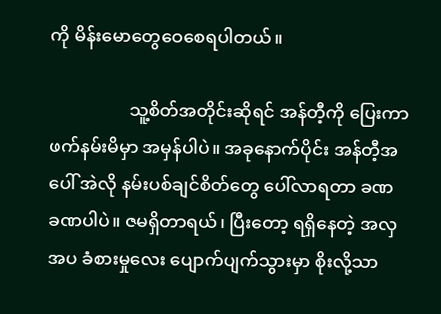ကို မိန်းမောတွေဝေစေရပါတယ်။

                  သူ့စိတ်အတိုင်းဆိုရင် အန်တီ့ကို ပြေးကာ ဖက်နမ်းမိမှာ အမှန်ပါပဲ။ အခုနောက်ပိုင်း အန်တီ့အပေါ် အဲလို နမ်းပစ်ချင်စိတ်တွေ ပေါ်လာရတာ ခဏ ခဏပါပဲ။ ဇမရှိတာရယ်၊ ပြီးတော့ ရရှိနေတဲ့ အလှအပ ခံစားမှုလေး ပျောက်ပျက်သွားမှာ စိုးလို့သာ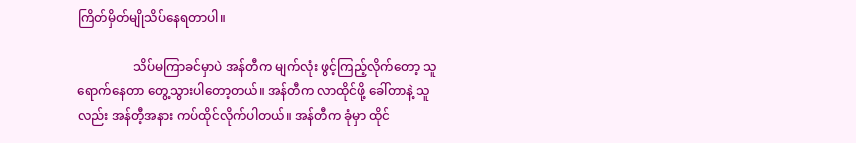ကြိတ်မှိတ်မျိုသိပ်နေရတာပါ။

                  သိပ်မကြာခင်မှာပဲ အန်တီက မျက်လုံး ဖွင့်ကြည့်လိုက်တော့ သူရောက်နေတာ တွေ့သွားပါတော့တယ်။ အန်တီက လာထိုင်ဖို့ ခေါ်တာနဲ့ သူလည်း အန်တီ့အနား ကပ်ထိုင်လိုက်ပါတယ်။ အန်တီက ခုံမှာ ထိုင်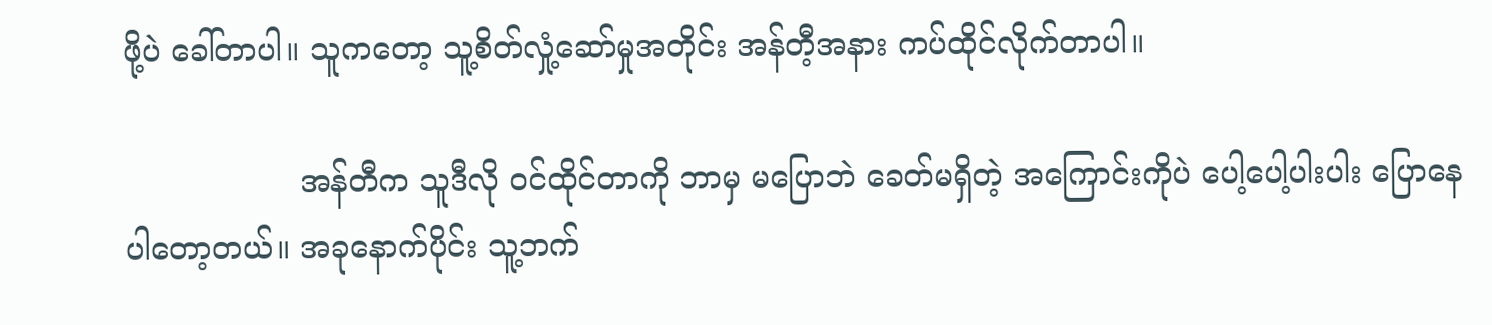ဖို့ပဲ ခေါ်တာပါ။ သူကတော့ သူ့စိတ်လှုံ့ဆော်မှုအတိုင်း အန်တီ့အနား ကပ်ထိုင်လိုက်တာပါ။

                  အန်တီက သူဒီလို ဝင်ထိုင်တာကို ဘာမှ မပြောဘဲ ခေတ်မရှိတဲ့ အကြောင်းကိုပဲ ပေါ့ပေါ့ပါးပါး ပြောနေပါတော့တယ်။ အခုနောက်ပိုင်း သူ့ဘက်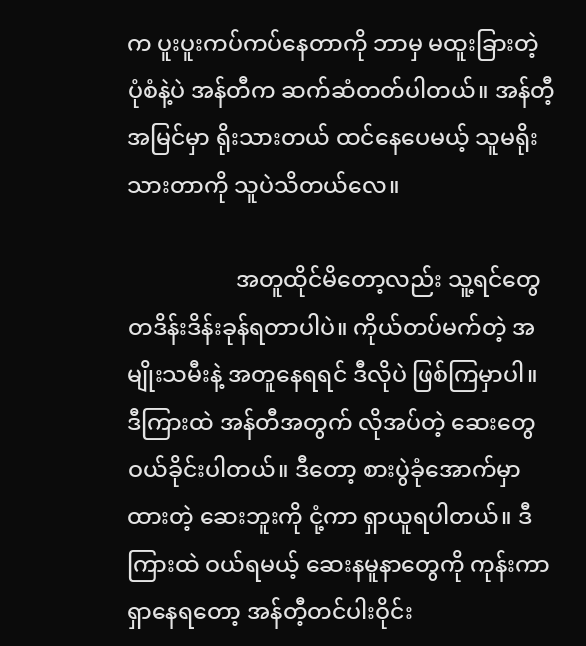က ပူးပူးကပ်ကပ်နေတာကို ဘာမှ မထူးခြားတဲ့ ပုံစံနဲ့ပဲ အန်တီက ဆက်ဆံတတ်ပါတယ်။ အန်တီ့အမြင်မှာ ရိုးသားတယ် ထင်နေပေမယ့် သူမရိုးသားတာကို သူပဲသိတယ်လေ။

                   အတူထိုင်မိတော့လည်း သူ့ရင်တွေ တဒိန်းဒိန်းခုန်ရတာပါပဲ။ ကိုယ်တပ်မက်တဲ့ အမျိုးသမီးနဲ့ အတူနေရရင် ဒီလိုပဲ ဖြစ်ကြမှာပါ။ ဒီကြားထဲ အန်တီအတွက် လိုအပ်တဲ့ ဆေးတွေ ဝယ်ခိုင်းပါတယ်။ ဒီတော့ စားပွဲခုံအောက်မှာ ထားတဲ့ ဆေးဘူးကို ငုံ့ကာ ရှာယူရပါတယ်။ ဒီကြားထဲ ဝယ်ရမယ့် ဆေးနမူနာတွေကို ကုန်းကာရှာနေရတော့ အန်တီ့တင်ပါးဝိုင်း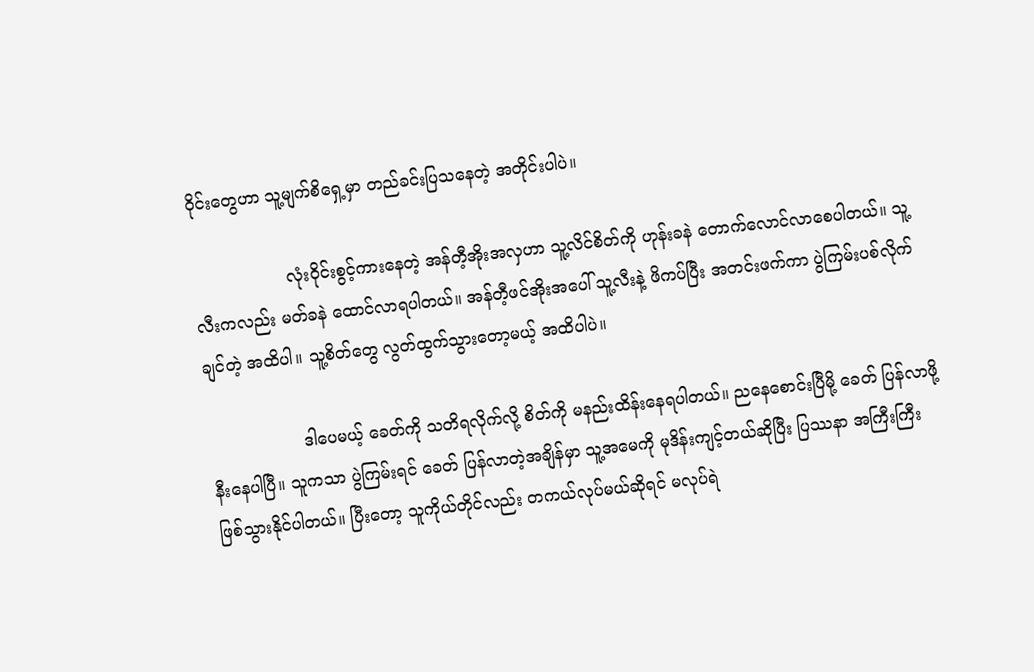ဝိုင်းတွေဟာ သူ့မျက်စိရှေ့မှာ တည်ခင်းပြသနေတဲ့ အတိုင်းပါပဲ။

                  လုံးဝိုင်းစွင့်ကားနေတဲ့ အန်တီ့အိုးအလှဟာ သူ့လိင်စိတ်ကို ဟုန်းခနဲ တောက်လောင်လာစေပါတယ်။ သူ့လီးကလည်း မတ်ခနဲ ထောင်လာရပါတယ်။ အန်တီ့ဖင်အိုးအပေါ် သူ့လီးနဲ့ ဖိကပ်ပြီး အတင်းဖက်ကာ ပွဲကြမ်းပစ်လိုက်ချင်တဲ့ အထိပါ။ သူ့စိတ်တွေ လွတ်ထွက်သွားတော့မယ့် အထိပါပဲ။

                  ဒါပေမယ့် ခေတ်ကို သတိရလိုက်လို့ စိတ်ကို မနည်းထိန်းနေရပါတယ်။ ညနေစောင်းပြီမို့ ခေတ် ပြန်လာဖို့ နီးနေပါပြီ။ သူကသာ ပွဲကြမ်းရင် ခေတ် ပြန်လာတဲ့အချိန်မှာ သူ့အမေကို မုဒိန်းကျင့်တယ်ဆိုပြီး ပြဿနာ အကြီးကြီး ဖြစ်သွားနိုင်ပါတယ်။ ပြီးတော့ သူကိုယ်တိုင်လည်း တကယ်လုပ်မယ်ဆိုရင် မလုပ်ရဲ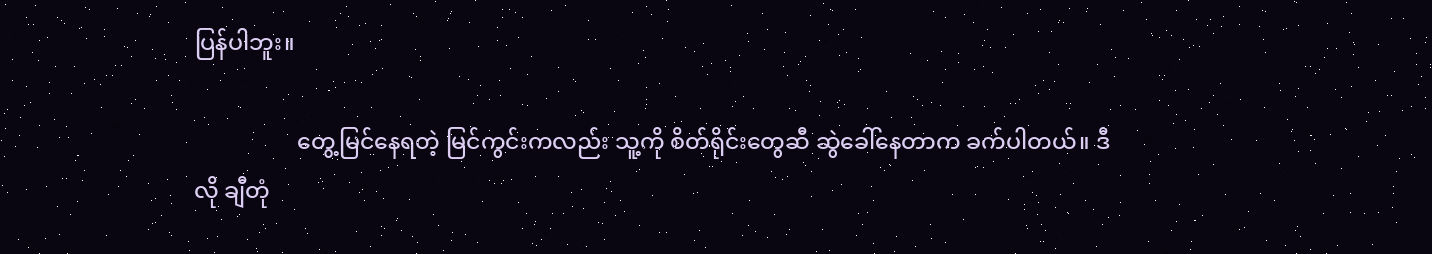ပြန်ပါဘူး။

                  တွေ့မြင်နေရတဲ့ မြင်ကွင်းကလည်း သူ့ကို စိတ်ရိုင်းတွေဆီ ဆွဲခေါ်နေတာက ခက်ပါတယ်။ ဒီလို ချီတုံ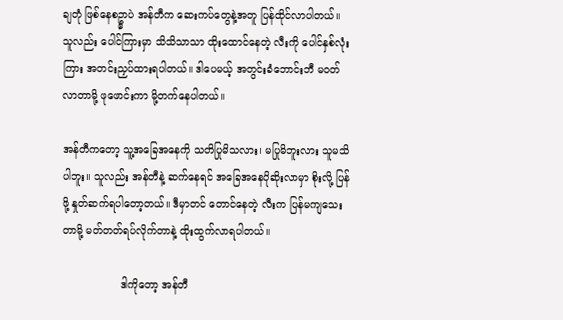ချတုံ ဖြစ်နေစဥ္မှာပဲ အန်တီက ဆေးကပ်တွေနဲ့အတူ ပြန်ထိုင်လာပါတယ်။ သူလည်း ပေါင်ကြားမှာ သိသိသာသာ ထိုးထောင်နေတဲ့ လီးကို ပေါင်နှစ်လုံးကြား အတင်းညှပ်ထားရပါတယ်။ ဒါပေမယ့် အတွင်းခံဘောင်းဘီ မဝတ်လာတာမို့ ဖုဖောင်းကာ မို့တက်နေပါတယ်။

အန်တီကတော့ သူ့အခြေအနေကို သတိပြုမိသလား၊ မပြုမိဘူးလား သူမသိပါဘူး။ သူလည်း အန်တီနဲ့ ဆက်နေရင် အခြေအနေပိုဆိုးလာမှာ စိုးလို့ ပြန်ဖို့ နှုတ်ဆက်ရပါတော့တယ်။ ဒီမှာတင် တောင်နေတဲ့ လီးက ပြန်မကျသေးတာမို့ မတ်တတ်ရပ်လိုက်တာနဲ့ ထိုးထွက်လာရပါတယ်။

                  ဒါကိုတော့ အန်တီ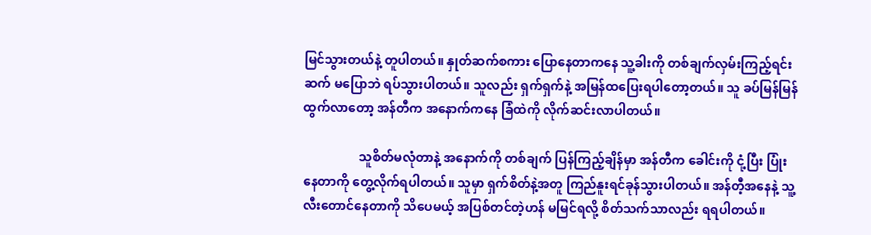မြင်သွားတယ်နဲ့ တူပါတယ်။ နှုတ်ဆက်စကား ပြောနေတာကနေ သူ့ခါးကို တစ်ချက်လှမ်းကြည့်ရင်း ဆက် မပြောဘဲ ရပ်သွားပါတယ်။ သူလည်း ရှက်ရှက်နဲ့ အမြန်ထပြေးရပါတော့တယ်။ သူ ခပ်မြန်မြန်ထွက်လာတော့ အန်တီက အနောက်ကနေ ခြံထဲကို လိုက်ဆင်းလာပါတယ်။

                  သူစိတ်မလုံတာနဲ့ အနောက်ကို တစ်ချက် ပြန်ကြည့်ချိန်မှာ အန်တီက ခေါင်းကို ငုံ့ပြီး ပြုံးနေတာကို တွေ့လိုက်ရပါတယ်။ သူမှာ ရှက်စိတ်နဲ့အတူ ကြည်နူးရင်ခုန်သွားပါတယ်။ အန်တီ့အနေနဲ့ သူ့လီးတောင်နေတာကို သိပေမယ့် အပြစ်တင်တဲ့ဟန် မမြင်ရလို့ စိတ်သက်သာလည်း ရရပါတယ်။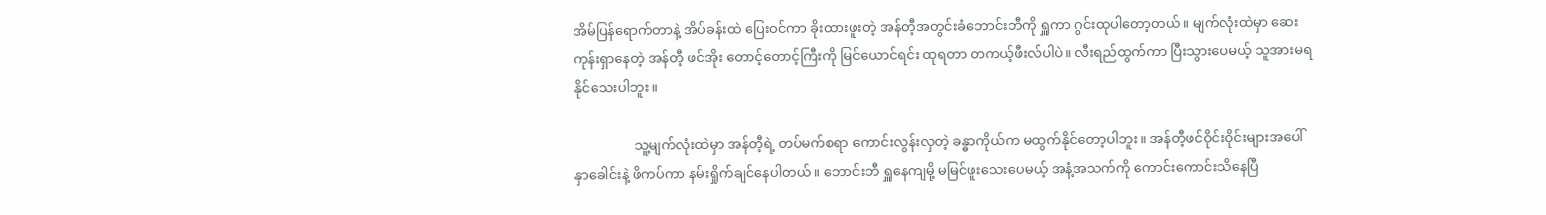အိမ်ပြန်ရောက်တာနဲ့ အိပ်ခန်းထဲ ပြေးဝင်ကာ ခိုးထားဖူးတဲ့ အန်တီ့အတွင်းခံဘောင်းဘီကို ရှူကာ ဂွင်းထုပါတော့တယ်။ မျက်လုံးထဲမှာ ဆေးကုန်းရှာနေတဲ့ အန်တီ့ ဖင်အိုး တောင့်တောင့်ကြီးကို မြင်ယောင်ရင်း ထုရတာ တကယ့်ဖီးလ်ပါပဲ။ လီးရည်ထွက်ကာ ပြီးသွားပေမယ့် သူအားမရနိုင်သေးပါဘူး။

                  သူ့မျက်လုံးထဲမှာ အန်တီ့ရဲ့ တပ်မက်စရာ ကောင်းလွန်းလှတဲ့ ခန္ဓာကိုယ်က မထွက်နိုင်တော့ပါဘူး။ အန်တီ့ဖင်ဝိုင်းဝိုင်းများအပေါ် နှာခေါင်းနဲ့ ဖိကပ်ကာ နမ်းရှိုက်ချင်နေပါတယ်။ ဘောင်းဘီ ရှူနေကျမို့ မမြင်ဖူးသေးပေမယ့် အနံ့အသက်ကို ကောင်းကောင်းသိနေပြီ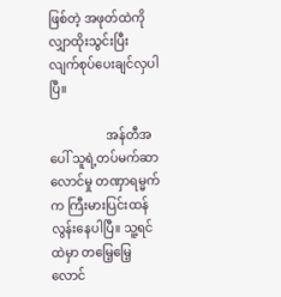ဖြစ်တဲ့ အဖုတ်ထဲကို လျှာထိုးသွင်းပြီး လျက်စုပ်ပေးချင်လှပါပြီ။

                  အန်တီအပေါ် သူရဲ့တပ်မက်ဆာလောင်မှု တဏှာရမ္မက်က ကြီးမားပြင်းထန်လွန်းနေပါပြီ။ သူ့ရင်ထဲမှာ တမြေ့မြေ့လောင်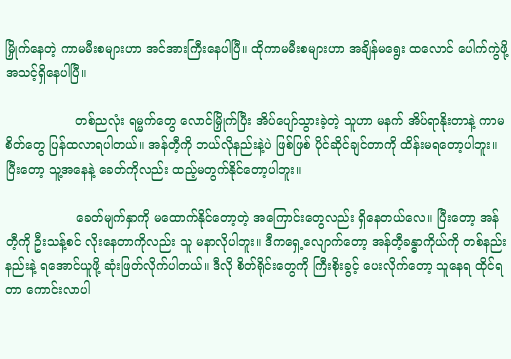မြှိုက်နေတဲ့ ကာမမီးစများဟာ အင်အားကြီးနေပါပြီ။ ထိုကာမမီးစများဟာ အချိန်မရွေး ထလောင် ပေါက်ကွဲဖို့  အသင့်ရှိနေပါပြီ။

                  တစ်ညလုံး ရမ္မက်တွေ လောင်မြှိုက်ပြီး အိပ်ပျော်သွားခဲ့တဲ့ သူဟာ မနက် အိပ်ရာနိုးတာနဲ့ ကာမစိတ်တွေ ပြန်ထလာရပါတယ်။ အန်တီ့ကို ဘယ်လိုနည်းနဲ့ပဲ ဖြစ်ဖြစ် ပိုင်ဆိုင်ချင်တာကို ထိန်းမရတော့ပါဘူး။ ပြီးတော့ သူ့အနေနဲ့ ခေတ်ကိုလည်း ထည့်မတွက်နိုင်တော့ပါဘူး။

                  ခေတ်မျက်နှာကို မထောက်နိုင်တော့တဲ့ အကြောင်းတွေလည်း ရှိနေတယ်လေ။ ပြီးတော့ အန်တီ့ကို ဦးသန့်စင် လိုးနေတာကိုလည်း သူ မနာလိုပါဘူး။ ဒီကရှေ့လျောက်တော့ အန်တီ့ခန္ဓာကိုယ်ကို တစ်နည်းနည်းနဲ့ ရအောင်ယူဖို့ ဆုံးဖြတ်လိုက်ပါတယ်။ ဒီလို စိတ်ရိုင်းတွေကို ကြီးစိုးခွင့် ပေးလိုက်တော့ သူနေရ ထိုင်ရတာ ကောင်းလာပါ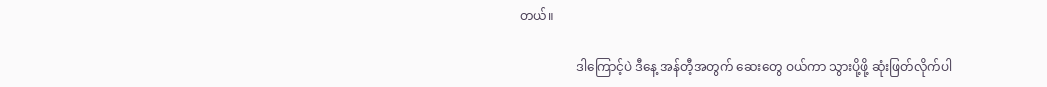တယ်။

                  ဒါကြောင့်ပဲ ဒီနေ့ အန်တီ့အတွက် ဆေးတွေ ဝယ်ကာ သွားပို့ဖို့ ဆုံးဖြတ်လိုက်ပါ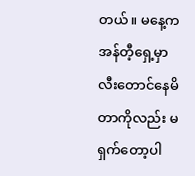တယ်။ မနေ့က အန်တီ့ရှေ့မှာ လီးတောင်နေမိတာကိုလည်း မရှက်တော့ပါ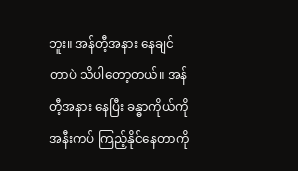ဘူး။ အန်တီ့အနား နေချင်တာပဲ သိပါတော့တယ်။ အန်တီ့အနား နေပြီး ခန္ဓာကိုယ်ကို အနီးကပ် ကြည့်နိုင်နေတာကို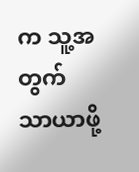က သူ့အတွက် သာယာဖို့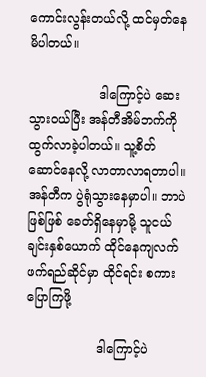ကောင်းလွန်းတယ်လို့ ထင်မှတ်နေမိပါတယ်။

                  ဒါကြောင့်ပဲ ဆေးသွားဝယ်ပြီး အန်တီအိမ်ဘက်ကို ထွက်လာခဲ့ပါတယ်။ သူ့စိတ်ဆောင်နေလို့ လာတာလာရတာပါ။ အန်တီက ပွဲရုံသွားနေမှာပါ။ ဘာပဲဖြစ်ဖြစ် ခေတ်ရှိနေမှာမို့ သူငယ်ချင်းနှစ်ယောက် ထိုင်နေကျလက်ဖက်ရည်ဆိုင်မှာ ထိုင်ရင်း စကားပြောကြဖို့

                  ဒါကြောင့်ပဲ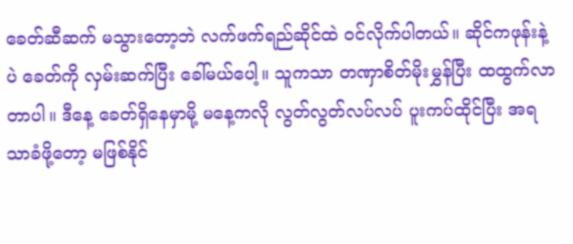ခေတ်ဆီဆက် မသွားတော့ဘဲ လက်ဖက်ရည်ဆိုင်ထဲ ဝင်လိုက်ပါတယ်။ ဆိုင်ကဖုန်းနဲ့ပဲ ခေတ်ကို လှမ်းဆက်ပြီး ခေါ်မယ်ပေါ့။ သူကသာ တဏှာစိတ်မိုးမွှန်ပြီး ထထွက်လာတာပါ။ ဒီနေ့ ခေတ်ရှိနေမှာမို့ မနေ့ကလို လွတ်လွတ်လပ်လပ် ပူးကပ်ထိုင်ပြီး အရသာခံဖို့တော့ မဖြစ်နိုင်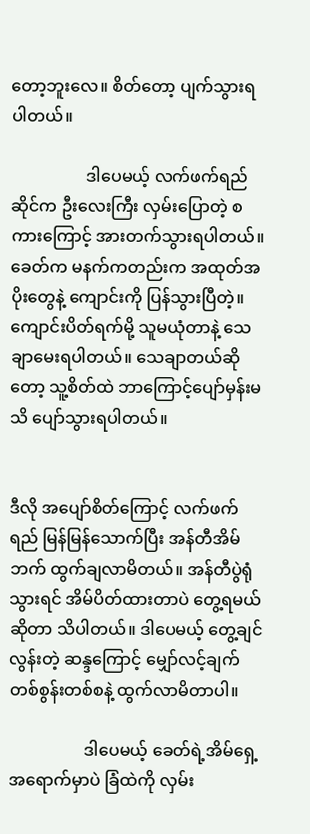တော့ဘူးလေ။ စိတ်တော့ ပျက်သွားရပါတယ်။

                  ဒါပေမယ့် လက်ဖက်ရည်ဆိုင်က ဦးလေးကြီး လှမ်းပြောတဲ့ စကားကြောင့် အားတက်သွားရပါတယ်။ ခေတ်က မနက်ကတည်းက အထုတ်အပိုးတွေနဲ့ ကျောင်းကို ပြန်သွားပြီတဲ့။ ကျောင်းပိတ်ရက်မို့ သူမယုံတာနဲ့ သေချာမေးရပါတယ်။ သေချာတယ်ဆိုတော့ သူ့စိတ်ထဲ ဘာကြောင့်ပျော်မှန်းမသိ ပျော်သွားရပါတယ်။


ဒီလို အပျော်စိတ်ကြောင့် လက်ဖက်ရည် မြန်မြန်သောက်ပြီး အန်တီအိမ်ဘက် ထွက်ချလာမိတယ်။ အန်တီပွဲရုံသွားရင် အိမ်ပိတ်ထားတာပဲ တွေ့ရမယ်ဆိုတာ သိပါတယ်။ ဒါပေမယ့် တွေ့ချင်လွန်းတဲ့ ဆန္ဒကြောင့် မျှော်လင့်ချက် တစ်စွန်းတစ်စနဲ့ ထွက်လာမိတာပါ။

                  ဒါပေမယ့် ခေတ်ရဲ့အိမ်ရှေ့ အရောက်မှာပဲ ခြံထဲကို လှမ်း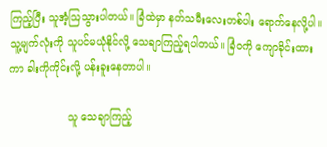ကြည့်ပြီး သူအံ့ဩသွားပါတယ်။ ခြံထဲမှာ နတ်သမီးလေးတစ်ပါး ရောက်နေလို့ပါ။ သူ့မျက်လုံးကို သူပင်မယုံနိုင်လို့ သေချာကြည့်ရပါတယ်။ ခြံဝကို ကျောခိုင်းထားကာ ခါးကိုကိုင်းလို့ ပန်းခူးနေတာပါ။

                  သူ သေချာကြည့်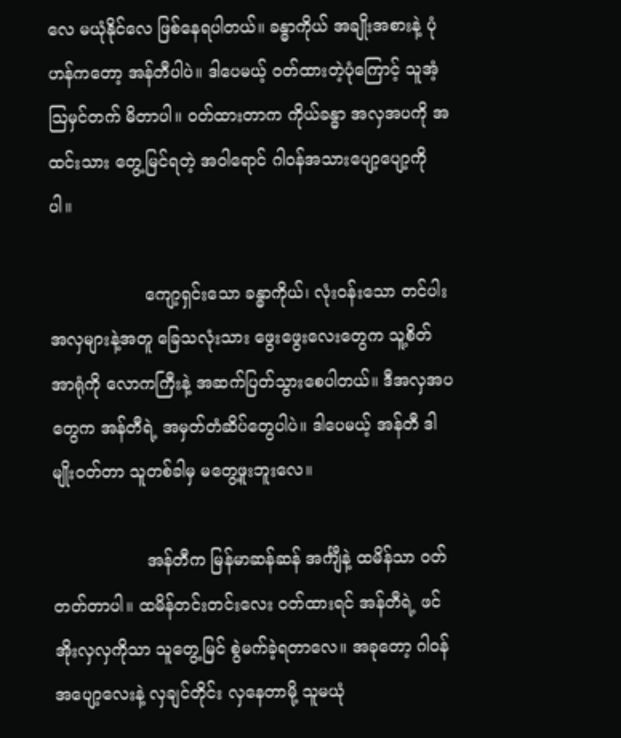လေ မယုံနိုင်လေ ဖြစ်နေရပါတယ်။ ခန္ဓာကိုယ် အချိုးအစားနဲ့ ပုံဟန်ကတော့ အန်တီပါပဲ။ ဒါပေမယ့် ဝတ်ထားတဲ့ပုံကြောင့် သူအံ့ဩမှင်တက် မိတာပါ။ ဝတ်ထားတာက ကိုယ်ခန္ဓာ အလှအပကို အထင်းသား တွေ့မြင်ရတဲ့ အဝါရောင် ဂါဝန်အသားပျော့ပျော့ကိုပါ။

                  ကျော့ရှင်းသော ခန္ဓာကိုယ်၊ လုံးဝန်းသော တင်ပါးအလှများနဲ့အတူ ခြေသလုံးသား ဖွေးဖွေးလေးတွေက သူ့စိတ်အာရုံကို လောကကြီးနဲ့ အဆက်ပြတ်သွားစေပါတယ်။ ဒီအလှအပတွေက အန်တီရဲ့ အမှတ်တံဆိပ်တွေပါပဲ။ ဒါပေမယ့် အန်တီ ဒါမျိုးဝတ်တာ သူတစ်ခါမှ မတွေ့ဖူးဘူးလေ။

                  အန်တီက မြန်မာဆန်ဆန် အင်္ကျီနဲ့ ထမိန်သာ ဝတ်တတ်တာပါ။ ထမိန်တင်းတင်းလေး ဝတ်ထားရင် အန်တီရဲ့ ဖင်အိုးလှလှကိုသာ သူတွေ့မြင် စွဲမက်ခဲ့ရတာလေ။ အခုတော့ ဂါဝန်အပျော့လေးနဲ့ လှချင်တိုင်း လှနေတာမို့ သူမယုံ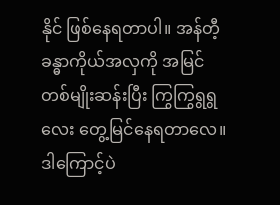နိုင် ဖြစ်နေရတာပါ။ အန်တီ့ခန္ဓာကိုယ်အလှကို အမြင်တစ်မျိုးဆန်းပြီး ကြွကြွရွရွလေး တွေ့မြင်နေရတာလေ။ ဒါကြောင့်ပဲ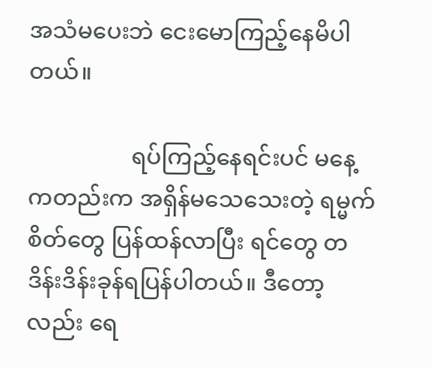အသံမပေးဘဲ ငေးမောကြည့်နေမိပါတယ်။

                  ရပ်ကြည့်နေရင်းပင် မနေ့ကတည်းက အရှိန်မသေသေးတဲ့ ရမ္မက်စိတ်တွေ ပြန်ထန်လာပြီး ရင်တွေ တဒိန်းဒိန်းခုန်ရပြန်ပါတယ်။ ဒီတော့လည်း ရေ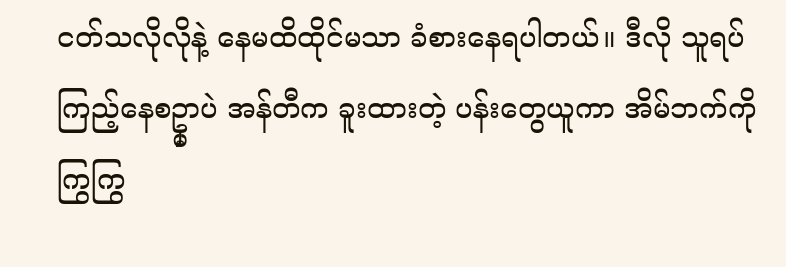ငတ်သလိုလိုနဲ့ နေမထိထိုင်မသာ ခံစားနေရပါတယ်။ ဒီလို သူရပ်ကြည့်နေစဥ္မှာပဲ အန်တီက ခူးထားတဲ့ ပန်းတွေယူကာ အိမ်ဘက်ကို ကြွကြွ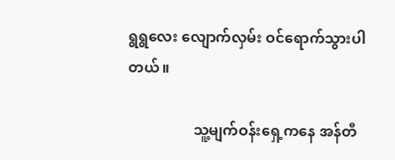ရွရွလေး လျောက်လှမ်း ဝင်ရောက်သွားပါတယ်။

                  သူ့မျက်ဝန်းရှေ့ကနေ အန်တီ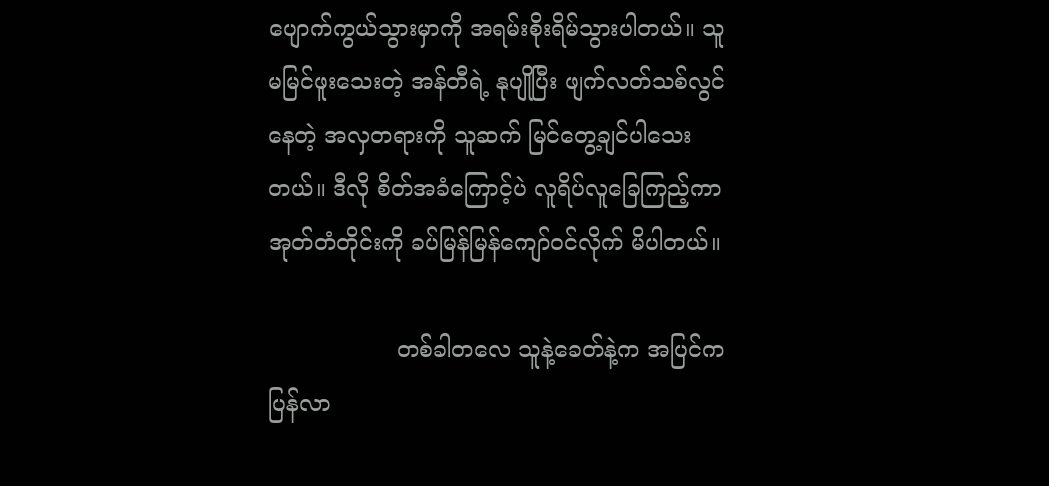ပျောက်ကွယ်သွားမှာကို အရမ်းစိုးရိမ်သွားပါတယ်။ သူမမြင်ဖူးသေးတဲ့ အန်တီရဲ့ နုပျိုပြီး ဖျက်လတ်သစ်လွင်နေတဲ့ အလှတရားကို သူဆက် မြင်တွေ့ချင်ပါသေးတယ်။ ဒီလို စိတ်အခံကြောင့်ပဲ လူရိပ်လူခြေကြည့်ကာ အုတ်တံတိုင်းကို ခပ်မြန်မြန်ကျော်ဝင်လိုက် မိပါတယ်။

                  တစ်ခါတလေ သူနဲ့ခေတ်နဲ့က အပြင်က ပြန်လာ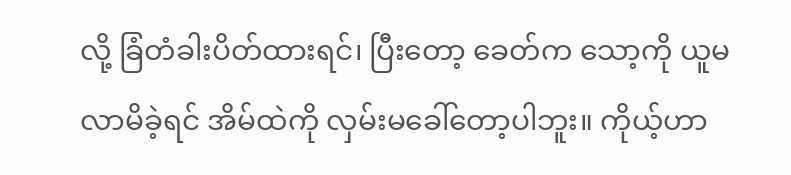လို့ ခြံတံခါးပိတ်ထားရင်၊ ပြီးတော့ ခေတ်က သော့ကို ယူမလာမိခဲ့ရင် အိမ်ထဲကို လှမ်းမခေါ်တော့ပါဘူး။ ကိုယ့်ဟာ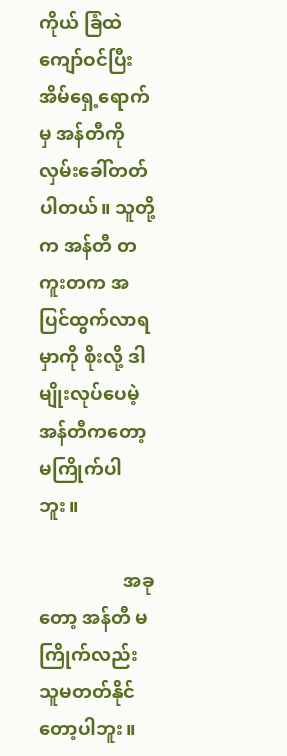ကိုယ် ခြံထဲ ကျော်ဝင်ပြီး အိမ်ရှေ့ရောက် မှ အန်တီကို လှမ်းခေါ်တတ်ပါတယ်။ သူတို့က အန်တီ တကူးတက အပြင်ထွက်လာရမှာကို စိုးလို့ ဒါမျိုးလုပ်ပေမဲ့ အန်တီကတော့ မကြိုက်ပါဘူး။

                  အခုတော့ အန်တီ မကြိုက်လည်း သူမတတ်နိုင်တော့ပါဘူး။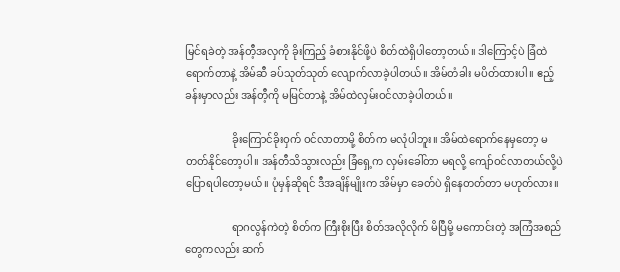မြင်ရခဲတဲ့ အန်တီ့အလှကို ခိုးကြည့် ခံစားနိုင်ဖို့ပဲ စိတ်ထဲရှိပါတော့တယ်။ ဒါကြောင့်ပဲ ခြံထဲရောက်တာနဲ့ အိမ်ဆီ ခပ်သုတ်သုတ် လျောက်လာခဲ့ပါတယ်။ အိမ်တံခါး မပိတ်ထားပါ။ ဧည့်ခန်းမှာလည်း အန်တီ့ကို မမြင်တာနဲ့ အိမ်ထဲလှမ်းဝင်လာခဲ့ပါတယ်။

                  ခိုးကြောင်ခိုးဝှက် ဝင်လာတာမို့ စိတ်က မလုံပါဘူး။ အိမ်ထဲရောက်နေမှတော့ မတတ်နိုင်တော့ပါ။ အန်တီသိသွားလည်း ခြံရှေ့က လှမ်းခေါ်တာ မရလို့ ကျော်ဝင်လာတယ်လို့ပဲ ပြောရပါတော့မယ်။ ပုံမှန်ဆိုရင် ဒီအချိန်မျိုးက အိမ်မှာ ခေတ်ပဲ ရှိနေတတ်တာ မဟုတ်လား။

                  ရာဂလွန်ကဲတဲ့ စိတ်က ကြီးစိုးပြီး စိတ်အလိုလိုက် မိပြီမို့ မကောင်းတဲ့ အကြံအစည်တွေကလည်း ဆက်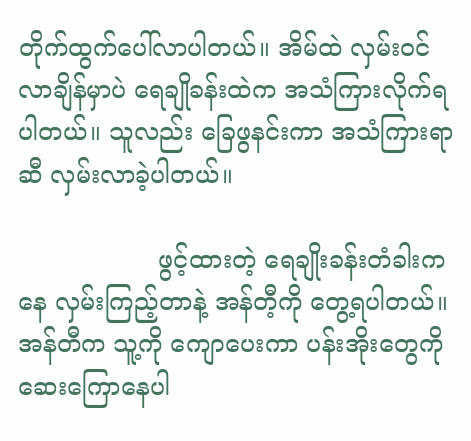တိုက်ထွက်ပေါ်လာပါတယ်။ အိမ်ထဲ လှမ်းဝင်လာချိန်မှာပဲ ရေချိုခန်းထဲက အသံကြားလိုက်ရပါတယ်။ သူလည်း ခြေဖွနင်းကာ အသံကြားရာဆီ လှမ်းလာခဲ့ပါတယ်။

                  ဖွင့်ထားတဲ့ ရေချိုးခန်းတံခါးကနေ လှမ်းကြည့်တာနဲ့ အန်တီ့ကို တွေ့ရပါတယ်။ အန်တီက သူ့ကို ကျောပေးကာ ပန်းအိုးတွေကို ဆေးကြောနေပါ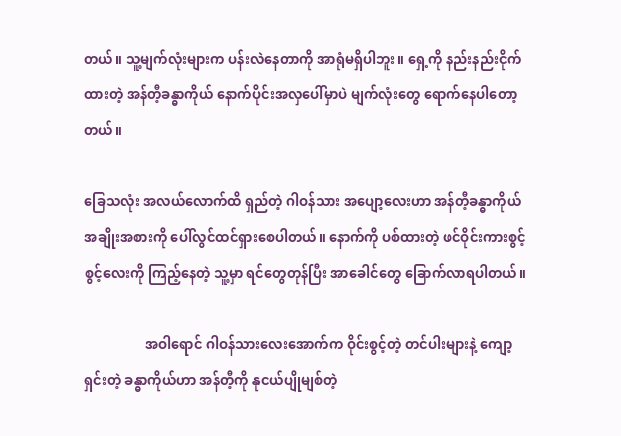တယ်။ သူ့မျက်လုံးများက ပန်းလဲနေတာကို အာရုံမရှိပါဘူး။ ရှေ့ကို နည်းနည်းငိုက်ထားတဲ့ အန်တီ့ခန္ဓာကိုယ် နောက်ပိုင်းအလှပေါ်မှာပဲ မျက်လုံးတွေ ရောက်နေပါတော့တယ်။

ခြေသလုံး အလယ်လောက်ထိ ရှည်တဲ့ ဂါဝန်သား အပျော့လေးဟာ အန်တီ့ခန္ဓာကိုယ် အချိုးအစားကို ပေါ်လွင်ထင်ရှားစေပါတယ်။ နောက်ကို ပစ်ထားတဲ့ ဖင်ဝိုင်းကားစွင့်စွင့်လေးကို ကြည့်နေတဲ့ သူ့မှာ ရင်တွေတုန်ပြီး အာခေါင်တွေ ခြောက်လာရပါတယ်။

                  အဝါရောင် ဂါဝန်သားလေးအောက်က ဝိုင်းစွင့်တဲ့ တင်ပါးများနဲ့ ကျော့ရှင်းတဲ့ ခန္ဓာကိုယ်ဟာ အန်တီ့ကို နုငယ်ပျိုမျစ်တဲ့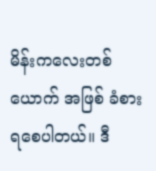မိန်းကလေးတစ်ယောက် အဖြစ် ခံစားရစေပါတယ်။ ဒီ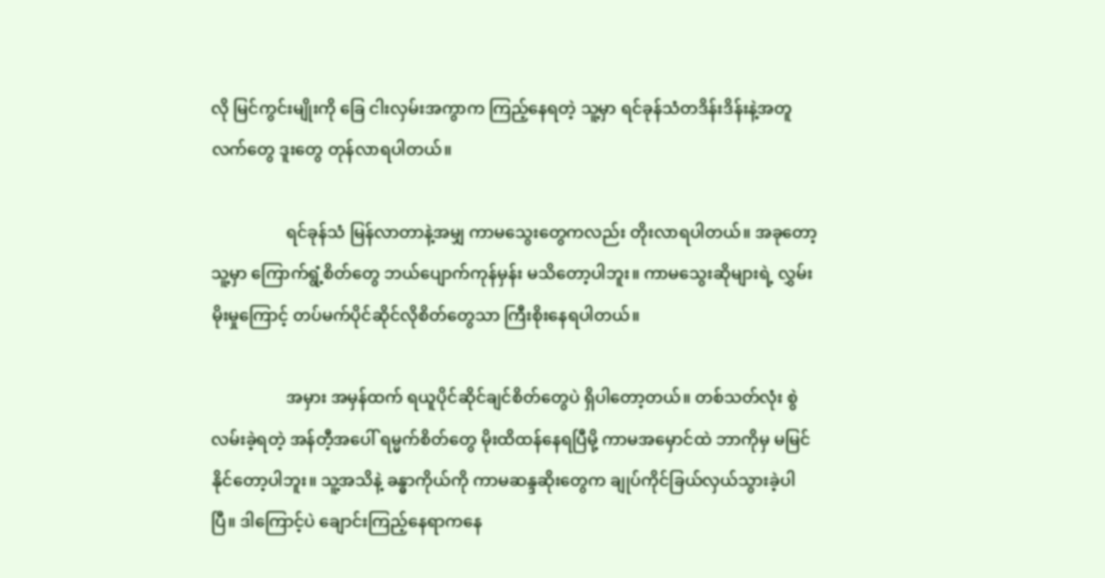လို မြင်ကွင်းမျိုးကို ခြေ ငါးလှမ်းအကွာက ကြည့်နေရတဲ့ သူ့မှာ ရင်ခုန်သံတဒိန်းဒိန်းနဲ့အတူ လက်တွေ ဒူးတွေ တုန်လာရပါတယ်။

                  ရင်ခုန်သံ မြန်လာတာနဲ့အမျှ ကာမသွေးတွေကလည်း တိုးလာရပါတယ်။ အခုတော့ သူ့မှာ ကြောက်ရွံ့စိတ်တွေ ဘယ်ပျောက်ကုန်မှန်း မသိတော့ပါဘူး။ ကာမသွေးဆိုများရဲ့ လွှမ်းမိုးမှုကြောင့် တပ်မက်ပိုင်ဆိုင်လိုစိတ်တွေသာ ကြီးစိုးနေရပါတယ်။

                  အမှား အမှန်ထက် ရယူပိုင်ဆိုင်ချင်စိတ်တွေပဲ ရှိပါတော့တယ်။ တစ်သတ်လုံး စွဲလမ်းခဲ့ရတဲ့ အန်တီ့အပေါ် ရမ္မက်စိတ်တွေ မိုးထိထန်နေရပြီမို့ ကာမအမှောင်ထဲ ဘာကိုမှ မမြင်နိုင်တော့ပါဘူး။ သူ့အသိနဲ့ ခန္ဓာကိုယ်ကို ကာမဆန္ဒဆိုးတွေက ချုပ်ကိုင်ခြယ်လှယ်သွားခဲ့ပါပြီ။ ဒါကြောင့်ပဲ ချောင်းကြည့်နေရာကနေ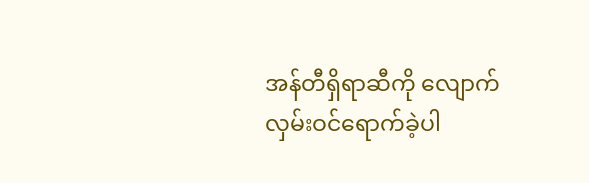အန်တီရှိရာဆီကို လျောက်လှမ်းဝင်ရောက်ခဲ့ပါ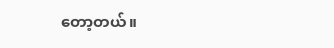တော့တယ်။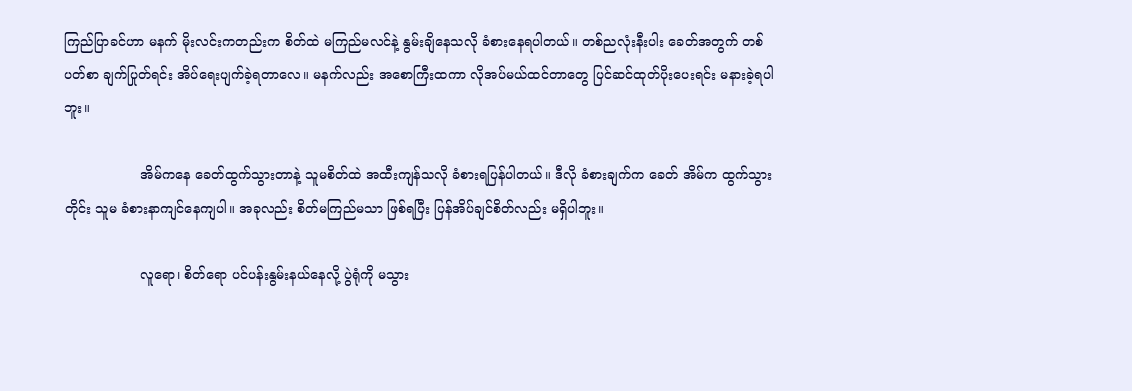ကြည်ပြာခင်ဟာ မနက် မိုးလင်းကတည်းက စိတ်ထဲ မကြည်မလင်နဲ့ နွမ်းချိနေသလို ခံစားနေရပါတယ်။ တစ်ညလုံးနီးပါး ခေတ်အတွက် တစ်ပတ်စာ ချက်ပြုတ်ရင်း အိပ်ရေးပျက်ခဲ့ရတာလေ။ မနက်လည်း အစောကြီးထကာ လိုအပ်မယ်ထင်တာတွေ ပြင်ဆင်ထုတ်ပိုးပေးရင်း မနားခဲ့ရပါဘူး။

                  အိမ်ကနေ ခေတ်ထွက်သွားတာနဲ့ သူမစိတ်ထဲ အထီးကျန်သလို ခံစားရပြန်ပါတယ်။ ဒီလို ခံစားချက်က ခေတ် အိမ်က ထွက်သွားတိုင်း သူမ ခံစားနာကျင်နေကျပါ။ အခုလည်း စိတ်မကြည်မသာ ဖြစ်ရပြီး ပြန်အိပ်ချင်စိတ်လည်း မရှိပါဘူး။

                  လူရော၊ စိတ်ရော ပင်ပန်းနွမ်းနယ်နေလို့ ပွဲရုံကို မသွား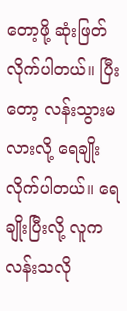တော့ဖို့ ဆုံးဖြတ်လိုက်ပါတယ်။ ပြီးတော့ လန်းသွားမလားလို့ ရေချိုးလိုက်ပါတယ်။ ရေချိုးပြီးလို့ လူက လန်းသလို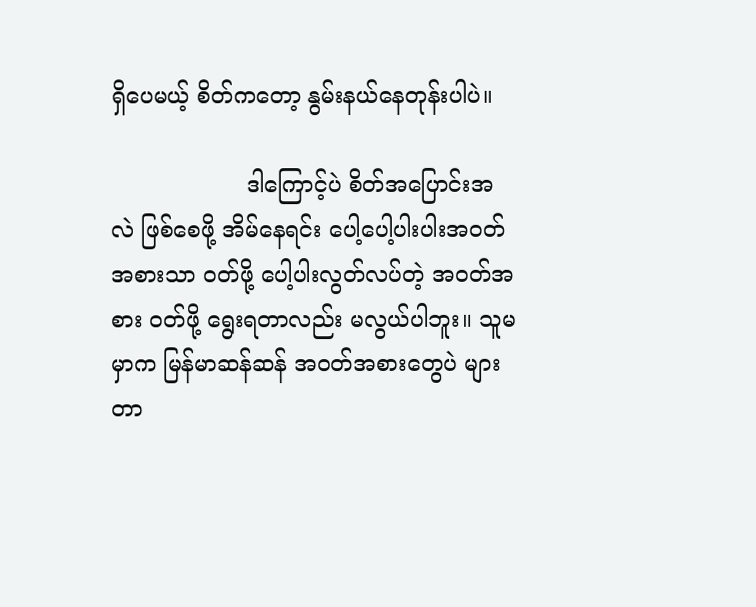ရှိပေမယ့် စိတ်ကတော့ နွမ်းနယ်နေတုန်းပါပဲ။

                   ဒါကြောင့်ပဲ စိတ်အပြောင်းအလဲ ဖြစ်စေဖို့ အိမ်နေရင်း ပေါ့ပေါ့ပါးပါးအဝတ်အစားသာ ဝတ်ဖို့ ပေါ့ပါးလွတ်လပ်တဲ့ အဝတ်အစား ဝတ်ဖို့ ရွေးရတာလည်း မလွယ်ပါဘူး။ သူမမှာက မြန်မာဆန်ဆန် အဝတ်အစားတွေပဲ များတာ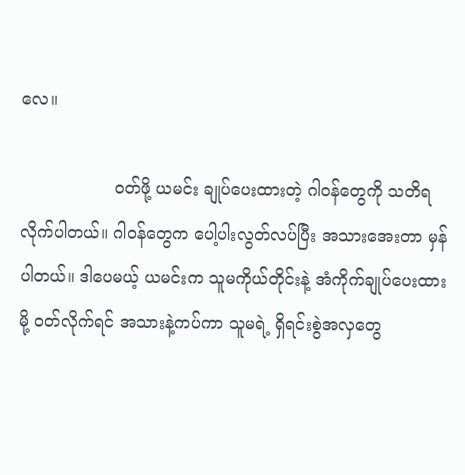လေ။

                  ဝတ်ဖို့ ယမင်း ချုပ်ပေးထားတဲ့ ဂါဝန်တွေကို သတိရလိုက်ပါတယ်။ ဂါဝန်တွေက ပေါ့ပါးလွတ်လပ်ပြီး အသားအေးတာ မှန်ပါတယ်။ ဒါပေမယ့် ယမင်းက သူမကိုယ်တိုင်းနဲ့ အံကိုက်ချုပ်ပေးထားမို့ ဝတ်လိုက်ရင် အသားနဲ့ကပ်ကာ သူမရဲ့ ရှိရင်းစွဲအလှတွေ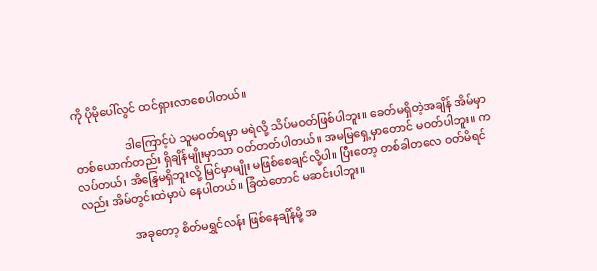ကို ပိုမိုပေါ်လွင် ထင်ရှားလာစေပါတယ်။

                  ဒါကြောင့်ပဲ သူမဝတ်ရမှာ မရဲလို့ သိပ်မဝတ်ဖြစ်ပါဘူး။ ခေတ်မရှိတဲ့အချိန် အိမ်မှာ တစ်ယောက်တည်း ရှိချိန်မျိုးမှာသာ ဝတ်တတ်ပါတယ်။ အမမြရှေ့မှာတောင် မဝတ်ပါဘူး။ ကလပ်တယ်၊ အိန္ဒြေမရှိဘူးလို့ မြင်မှာမျိုး မဖြစ်စေချင်လို့ပါ။ ပြီးတော့ တစ်ခါတလေ ဝတ်မိရင်လည်း အိမ်တွင်းထဲမှာပဲ နေပါတယ်။ ခြံထဲတောင် မဆင်းပါဘူး။

                  အခုတော့ စိတ်မရွှင်လန်း ဖြစ်နေချိန်မို့ အ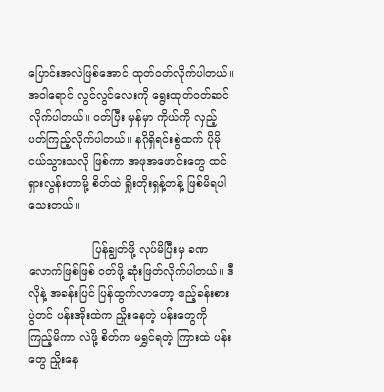ပြောင်းအလဲဖြစ်အောင် ထုတ်ဝတ်လိုက်ပါတယ်။ အဝါရောင် လွင်လွင်လေးကို ရွေးထုတ်ဝတ်ဆင်လိုက်ပါတယ်။ ဝတ်ပြီး မှန်မှာ ကိုယ်ကို လှည့်ပတ်ကြည့်လိုက်ပါတယ်။ နဂိုရှိရင်းစွဲထက် ပိုမိုငယ်သွားသလို ဖြစ်ကာ အဖုအဖောင်းတွေ ထင်ရှားလွန်းတာမို့ စိတ်ထဲ ရှိုးတိုးရှန့်တန့် ဖြစ်မိရပါသေးတယ်။

                  ပြန်ချွတ်ဖို့ လုပ်မိပြီးမှ ခဏလောက်ဖြစ်ဖြစ် ဝတ်ဖို့ ဆုံးဖြတ်လိုက်ပါတယ်။ ဒီလိုနဲ့ အခန်းပြင် ပြန်ထွက်လာတော့ ဧည့်ခန်းစားပွဲတင် ပန်းအိုးထဲက ညှိုးနေတဲ့ ပန်းတွေကို ကြည့်မိကာ လဲဖို့ စိတ်က မရွှင်ရတဲ့ ကြားထဲ ပန်းတွေ ညှိုးနေ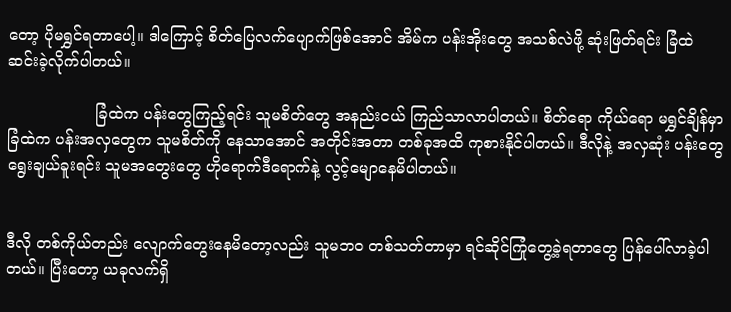တော့ ပိုမရွှင်ရတာပေါ့။ ဒါကြောင့် စိတ်ပြေလက်ပျောက်ဖြစ်အောင် အိမ်က ပန်းအိုးတွေ အသစ်လဲဖို့ ဆုံးဖြတ်ရင်း ခြံထဲ ဆင်းခဲ့လိုက်ပါတယ်။

                  ခြံထဲက ပန်းတွေကြည့်ရင်း သူမစိတ်တွေ အနည်းငယ် ကြည်သာလာပါတယ်။ စိတ်ရော ကိုယ်ရော မရွှင်ချိန်မှာ ခြံထဲက ပန်းအလှတွေက သူမစိတ်ကို နေသာအောင် အတိုင်းအတာ တစ်ခုအထိ ကုစားနိုင်ပါတယ်။ ဒီလိုနဲ့ အလှဆုံး ပန်းတွေ ရွေးချယ်ခူးရင်း သူမအတွေးတွေ ဟိုရောက်ဒီရောက်နဲ့ လွင့်မျောနေမိပါတယ်။


ဒီလို တစ်ကိုယ်တည်း လျောက်တွေးနေမိတော့လည်း သူမဘဝ တစ်သတ်တာမှာ ရင်ဆိုင်ကြုံတွေ့ခဲ့ရတာတွေ ပြန်ပေါ်လာခဲ့ပါတယ်။ ပြီးတော့ ယခုလက်ရှိ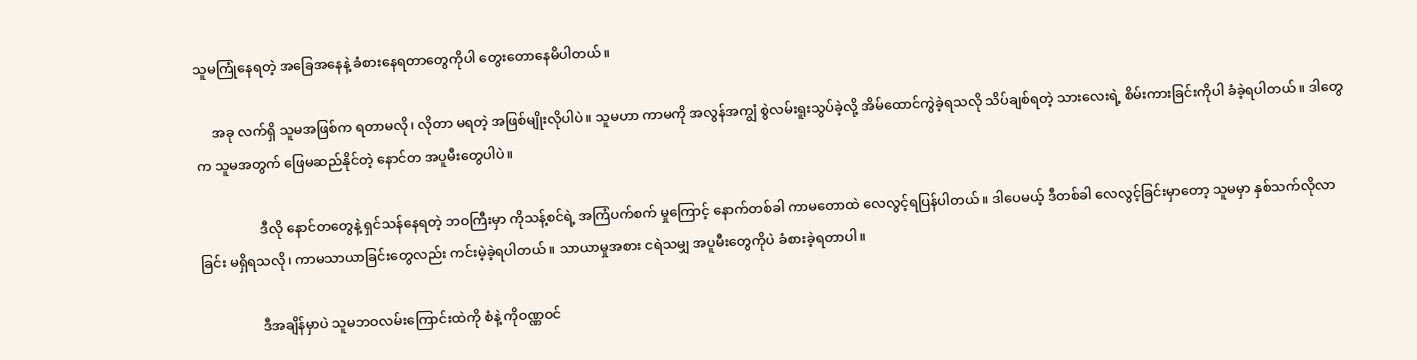သူမကြုံနေရတဲ့ အခြေအနေနဲ့ ခံစားနေရတာတွေကိုပါ တွေးတောနေမိပါတယ်။

     အခု လက်ရှိ သူမအဖြစ်က ရတာမလို၊ လိုတာ မရတဲ့ အဖြစ်မျိုးလိုပါပဲ။ သူမဟာ ကာမကို အလွန်အကျွံ စွဲလမ်းရူးသွပ်ခဲ့လို့ အိမ်ထောင်ကွဲခဲ့ရသလို သိပ်ချစ်ရတဲ့ သားလေးရဲ့ စိမ်းကားခြင်းကိုပါ ခံခဲ့ရပါတယ်။ ဒါတွေက သူမအတွက် ဖြေမဆည်နိုင်တဲ့ နောင်တ အပူမီးတွေပါပဲ။

                  ဒီလို နောင်တတွေနဲ့ ရှင်သန်နေရတဲ့ ဘဝကြီးမှာ ကိုသန့်စင်ရဲ့ အကြံပက်စက် မှုကြောင့် နောက်တစ်ခါ ကာမတောထဲ လေလွင့်ရပြန်ပါတယ်။ ဒါပေမယ့် ဒီတစ်ခါ လေလွင့်ခြင်းမှာတော့ သူမမှာ နှစ်သက်လိုလာခြင်း မရှိရသလို၊ ကာမသာယာခြင်းတွေလည်း ကင်းမဲ့ခဲ့ရပါတယ်။ သာယာမှုအစား ငရဲသမျှ အပူမီးတွေကိုပဲ ခံစားခဲ့ရတာပါ။

                  ဒီအချိန်မှာပဲ သူမဘဝလမ်းကြောင်းထဲကို စံနဲ့ ကိုဝဏ္ဏဝင်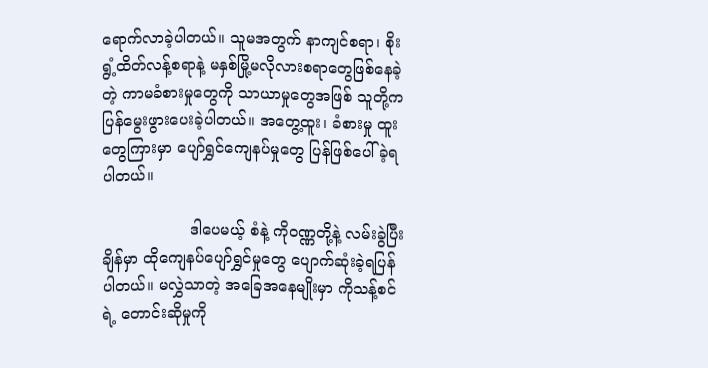ရောက်လာခဲ့ပါတယ်။ သူမအတွက် နာကျင်စရာ၊ စိုးရွံ့ထိတ်လန့်စရာနဲ့ မနှစ်မြို့မလိုလားစရာတွေဖြစ်နေခဲ့တဲ့ ကာမခံစားမှုတွေကို သာယာမှုတွေအဖြစ် သူတို့က ပြန်မွေးဖွားပေးခဲ့ပါတယ်။ အတွေ့ထူး၊ ခံစားမှု ထူးတွေကြားမှာ ပျော်ရွှင်ကျေနပ်မှုတွေ ပြန်ဖြစ်ပေါ်ခဲ့ရပါတယ်။

                  ဒါပေမယ့် စံနဲ့ ကိုဝဏ္ဏတို့နဲ့ လမ်းခွဲပြီးချိန်မှာ ထိုကျေနပ်ပျော်ရွှင်မှုတွေ ပျောက်ဆုံးခဲ့ရပြန်ပါတယ်။ မလွှဲသာတဲ့ အခြေအနေမျိုးမှာ ကိုသန့်စင်ရဲ့ တောင်းဆိုမှုကို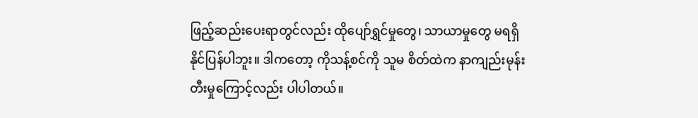ဖြည့်ဆည်းပေးရာတွင်လည်း ထိုပျော်ရွှင်မှုတွေ၊ သာယာမှုတွေ မရရှိနိုင်ပြန်ပါဘူး။ ဒါကတော့ ကိုသန့်စင်ကို သူမ စိတ်ထဲက နာကျည်းမုန်းတီးမှုကြောင့်လည်း ပါပါတယ်။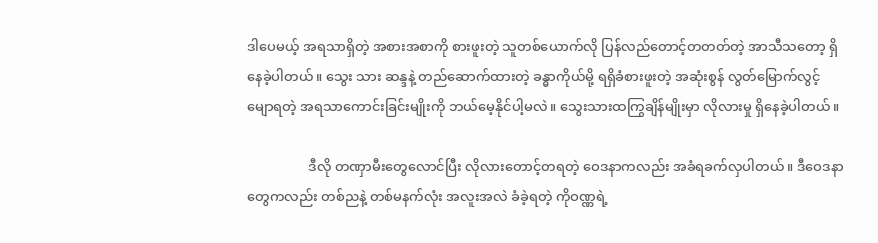ဒါပေမယ့် အရသာရှိတဲ့ အစားအစာကို စားဖူးတဲ့ သူတစ်ယောက်လို ပြန်လည်တောင့်တတတ်တဲ့ အာသီသတော့ ရှိနေခဲ့ပါတယ်။ သွေး သား ဆန္ဒနဲ့ တည်ဆောက်ထားတဲ့ ခန္ဓာကိုယ်မို့ ရရှိခံစားဖူးတဲ့ အဆုံးစွန် လွတ်မြောက်လွင့်မျောရတဲ့ အရသာကောင်းခြင်းမျိုးကို ဘယ်မေ့နိုင်ပါ့မလဲ။ သွေးသားထကြွချိန်မျိုးမှာ လိုလားမှု ရှိနေခဲ့ပါတယ်။

                  ဒီလို တဏှာမီးတွေလောင်ပြီး လိုလားတောင့်တရတဲ့ ဝေဒနာကလည်း အခံရခက်လှပါတယ်။ ဒီဝေဒနာတွေကလည်း တစ်ညနဲ့ တစ်မနက်လုံး အလူးအလဲ ခံခဲ့ရတဲ့ ကိုဝဏ္ဏရဲ့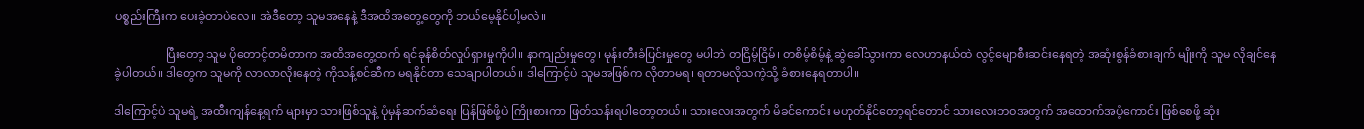ပစ္စည်းကြီးက ပေးခဲ့တာပဲလေ။ အဲဒီတော့ သူမအနေနဲ့ ဒီအထိအတွေ့တွေကို ဘယ်မေ့နိုင်ပါ့မလဲ။

                  ပြီးတော့ သူမ ပိုတောင့်တမိတာက အထိအတွေ့ထက် ရင်ခုန်စိတ်လှုပ်ရှားမှုကိုပါ။ နာကျည်းမှုတွေ၊ မုန်းတီးခံပြင်းမှုတွေ မပါဘဲ တငြိမ့်ငြိမ်၊ တစိမ့်စိမ့်နဲ့ ဆွဲခေါ်သွားကာ လေဟာနယ်ထဲ လွင့်မျောစီးဆင်းနေရတဲ့ အဆုံးစွန်ခံစားချက် မျိုးကို သူမ လိုချင်နေခဲ့ပါတယ်။ ဒါတွေက သူမကို လာလာလိုးနေတဲ့ ကိုသန့်စင်ဆီက မရနိုင်တာ သေချာပါတယ်။ ဒါကြောင့်ပဲ သူမအဖြစ်က လိုတာမရ၊ ရတာမလိုသကဲ့သို့ ခံစားနေရတာပါ။

ဒါကြောင့်ပဲ သူမရဲ့ အထီးကျန်နေ့ရက် များမှာ သားဖြစ်သူနဲ့ ပုံမှန်ဆက်ဆံရေး ပြန်ဖြစ်ဖို့ပဲ ကြိုးစားကာ ဖြတ်သန်းရပါတော့တယ်။ သားလေးအတွက် မိခင်ကောင်း မဟုတ်နိုင်တော့ရင်တောင် သားလေးဘဝအတွက် အထောက်အပံ့ကောင်း ဖြစ်စေဖို့ ဆုံး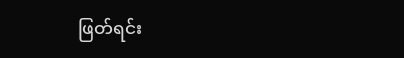ဖြတ်ရင်း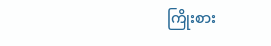ကြိုးစား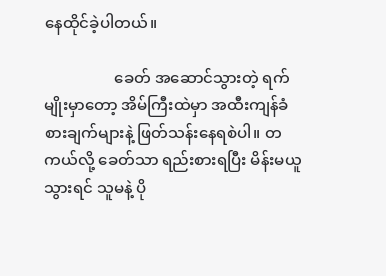နေထိုင်ခဲ့ပါတယ်။

                  ခေတ် အဆောင်သွားတဲ့ ရက်မျိုးမှာတော့ အိမ်ကြီးထဲမှာ အထီးကျန်ခံစားချက်များနဲ့ ဖြတ်သန်းနေရစဲပါ။ တကယ်လို့ ခေတ်သာ ရည်းစားရပြီး မိန်းမယူသွားရင် သူမနဲ့ ပို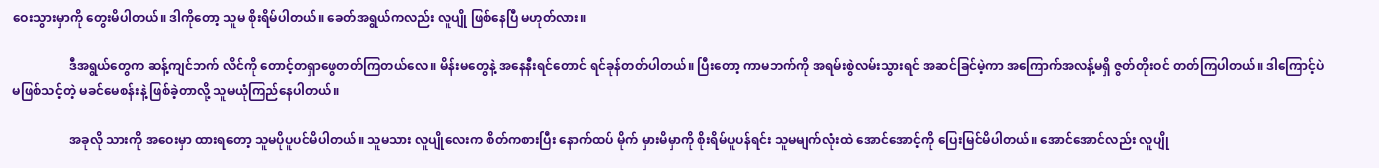ဝေးသွားမှာကို တွေးမိပါတယ်။ ဒါကိုတော့ သူမ စိုးရိမ်ပါတယ်။ ခေတ်အရွယ်ကလည်း လူပျို ဖြစ်နေပြီ မဟုတ်လား။

                  ဒီအရွယ်တွေက ဆန့်ကျင်ဘက် လိင်ကို တောင့်တရှာဖွေတတ်ကြတယ်လေ။ မိန်းမတွေနဲ့ အနေနီးရင်တောင် ရင်ခုန်တတ်ပါတယ်။ ပြီးတော့ ကာမဘက်ကို အရမ်းစွဲလမ်းသွားရင် အဆင်ခြင်မဲ့ကာ အကြောက်အလန့်မရှိ ဇွတ်တိုးဝင် တတ်ကြပါတယ်။ ဒါကြောင့်ပဲ မဖြစ်သင့်တဲ့ မခင်မေစန်းနဲ့ ဖြစ်ခဲ့တာလို့ သူမယုံကြည်နေပါတယ်။

                  အခုလို သားကို အဝေးမှာ ထားရတော့ သူမပိုပူပင်မိပါတယ်။ သူမသား လူပျိုလေးက စိတ်ကစားပြီး နောက်ထပ် မိုက် မှားမိမှာကို စိုးရိမ်ပူပန်ရင်း သူမမျက်လုံးထဲ အောင်အောင့်ကို ပြေးမြင်မိပါတယ်။ အောင်အောင်လည်း လူပျို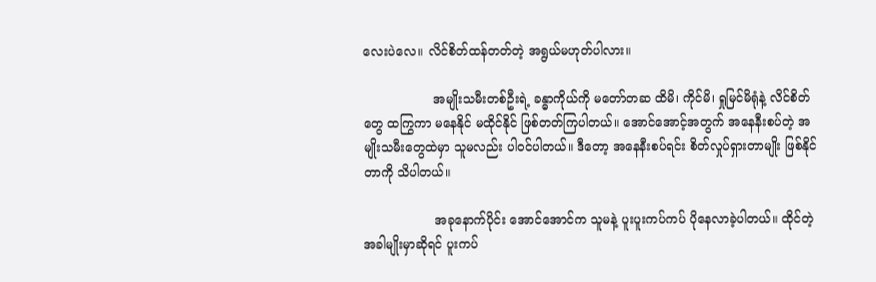လေးပဲလေ။ လိင်စိတ်ထန်တတ်တဲ့ အရွယ်မဟုတ်ပါလား။

                  အမျိုးသမီးတစ်ဦးရဲ့ ခန္ဓာကိုယ်ကို မတော်တဆ ထိမိ၊ ကိုင်မိ၊ ရှုမြင်မိရုံနဲ့ လိင်စိတ်တွေ ထကြွကာ မနေနိုင် မထိုင်နိုင် ဖြစ်တတ်ကြပါတယ်။ အောင်အောင့်အတွက် အနေနီးစပ်တဲ့ အမျိုးသမီးတွေထဲမှာ သူမလည်း ပါဝင်ပါတယ်။ ဒီတော့ အနေနီးစပ်ရင်း စိတ်လှုပ်ရှားတာမျိုး ဖြစ်နိုင်တာကို သိပါတယ်။

                  အခုနောက်ပိုင်း အောင်အောင်က သူမနဲ့ ပူးပူးကပ်ကပ် ပိုနေလာခဲ့ပါတယ်။ ထိုင်တဲ့အခါမျိုးမှာဆိုရင် ပူးကပ်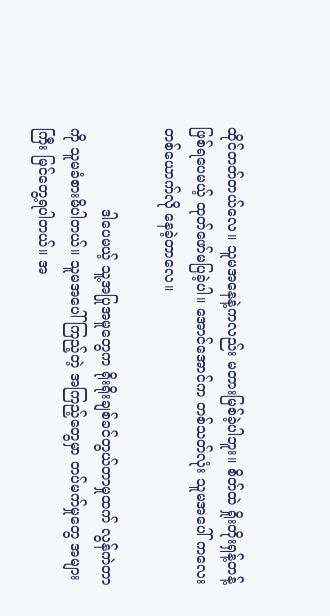ထိုင်တတ်တယ်လေ။ သူမအနေနဲ့ကလည်း မတားမြစ်ခဲ့ပါဘူး။ စိတ်ထဲ ရှိုးတိုးရှန့်တန့် ဖြစ်ရပေမယ့် ထုတ်ဖော်မပြခဲ့ပါ။ အောင်အောင်က တစ်သတ်လုံး သူမအပေါ် ကလေးတစ်ယောက်လို နေခဲ့တာလေ။

                  ဒါပေမယ့် သူ့အပြုအမူတွေက ရိုးရိုးချစ်ခင်တွယ်တာမှုထက် လွန်ကဲတာကို သူမခံစားမိပါတယ်။ သူမအပေါ် ကြည့်တဲ့ အကြည့်တွေမှာ တပ်မက်မှုတွေ အများကြီး မြင်တွေ့ရပါတယ်။ အ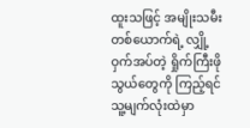ထူးသဖြင့် အမျိုးသမီးတစ်ယောက်ရဲ့ လျှို့ဝှက်အပ်တဲ့ ရှိုက်ကြီးဖိုသွယ်တွေကို ကြည့်ရင် သူ့မျက်လုံးထဲမှာ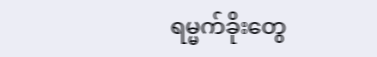ရမ္မက်ခိုးတွေ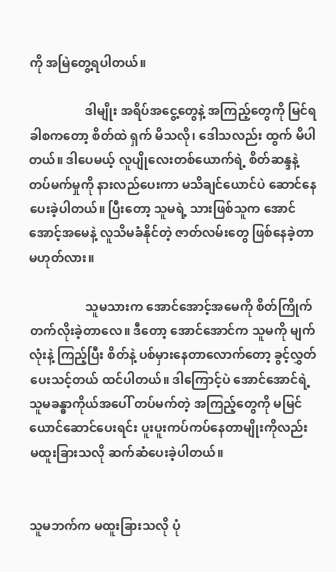ကို အမြဲတွေ့ရပါတယ်။

                  ဒါမျိုး အရိပ်အငွေ့တွေနဲ့ အကြည့်တွေကို မြင်ရခါစကတော့ စိတ်ထဲ ရှက် မိသလို၊ ဒေါသလည်း ထွက် မိပါတယ်။ ဒါပေမယ့် လူပျိုလေးတစ်ယောက်ရဲ့ စိတ်ဆန္ဒနဲ့ တပ်မက်မှုကို နားလည်ပေးကာ မသိချင်ယောင်ပဲ ဆောင်နေပေးခဲ့ပါတယ်။ ပြီးတော့ သူမရဲ့ သားဖြစ်သူက အောင်အောင့်အမေနဲ့ လူသိမခံနိုင်တဲ့ ဇာတ်လမ်းတွေ ဖြစ်နေခဲ့တာ မဟုတ်လား။

                  သူမသားက အောင်အောင့်အမေကို စိတ်ကြိုက် တက်လိုးခဲ့တာလေ။ ဒီတော့ အောင်အောင်က သူမကို မျက်လုံးနဲ့ ကြည့်ပြီး စိတ်နဲ့ ပစ်မှားနေတာလောက်တော့ ခွင့်လွှတ်ပေးသင့်တယ် ထင်ပါတယ်။ ဒါကြောင့်ပဲ အောင်အောင်ရဲ့ သူမခန္ဓာကိုယ်အပေါ် တပ်မက်တဲ့ အကြည့်တွေကို မမြင်ယောင်ဆောင်ပေးရင်း ပူးပူးကပ်ကပ်နေတာမျိုးကိုလည်း မထူးခြားသလို ဆက်ဆံပေးခဲ့ပါတယ်။


သူမဘက်က မထူးခြားသလို ပုံ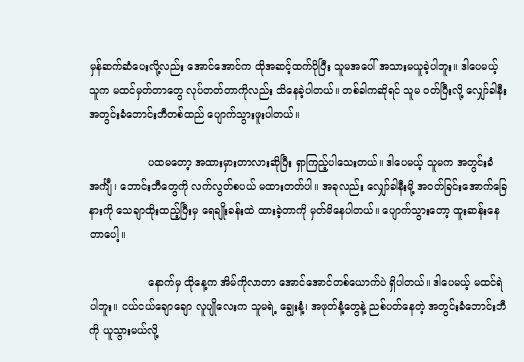မှန်ဆက်ဆံပေးလို့လည်း အောင်အောင်က ထိုအဆင့်ထက်ပိုပြီး သူမအပေါ် အသားမယူခဲ့ပါဘူး။ ဒါပေမယ့် သူက မထင်မှတ်တာတွေ လုပ်တတ်တာကိုလည်း သိနေခဲ့ပါတယ်။ တစ်ခါကဆိုရင် သူမ ဝတ်ပြီးလို့ လျှော်ခါနီး အတွင်းခံဘောင်းဘီတစ်ထည် ပျောက်သွားဖူးပါတယ်။

                  ပထမတော့ အထားမှားတာလားဆိုပြီး ရှာကြည့်ပါသေးတယ်။ ဒါပေမယ့် သူမက အတွင်းခံအင်္ကျီ၊ ဘောင်းဘီတွေကို လက်လွတ်စပယ် မထားတတ်ပါ။ အခုလည်း လျှော်ခါနီးမို့ အဝတ်ခြင်းအောက်ခြေနားကို သေချာထိုးထည့်ပြီးမှ ရေချိုးခန်းထဲ ထားခဲ့တာကို မှတ်မိနေပါတယ်။ ပျောက်သွားတော့ ထူးဆန်းနေတာပေါ့။

                  နောက်မှ ထိုနေ့က အိမ်ကိုလာတာ အောင်အောင်တစ်ယောက်ပဲ ရှိပါတယ်။ ဒါပေမယ့် မထင်ရဲပါဘူး။ ငယ်ငယ်ချောချော လူပျိုလေးက သူမရဲ့ ချွေးနံ့၊ အဖုတ်နံ့တွေနဲ့ ညစ်ပတ်နေတဲ့ အတွင်းခံဘောင်းဘီကို ယူသွားမယ်လို့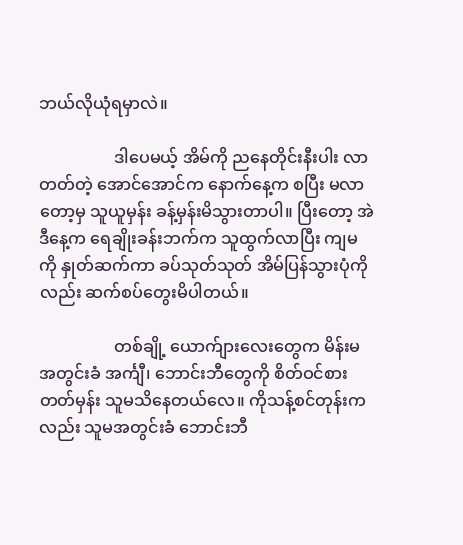ဘယ်လိုယုံရမှာလဲ။

                  ဒါပေမယ့် အိမ်ကို ညနေတိုင်းနီးပါး လာတတ်တဲ့ အောင်အောင်က နောက်နေ့က စပြီး မလာတော့မှ သူယူမှန်း ခန့်မှန်းမိသွားတာပါ။ ပြီးတော့ အဲဒီနေ့က ရေချိုးခန်းဘက်က သူထွက်လာပြီး ကျမကို နှုတ်ဆက်ကာ ခပ်သုတ်သုတ် အိမ်ပြန်သွားပုံကိုလည်း ဆက်စပ်တွေးမိပါတယ်။

                  တစ်ချို့ ယောက်ျားလေးတွေက မိန်းမ အတွင်းခံ အင်္ကျီ၊ ဘောင်းဘီတွေကို စိတ်ဝင်စားတတ်မှန်း သူမသိနေတယ်လေ။ ကိုသန့်စင်တုန်းကလည်း သူမအတွင်းခံ ဘောင်းဘီ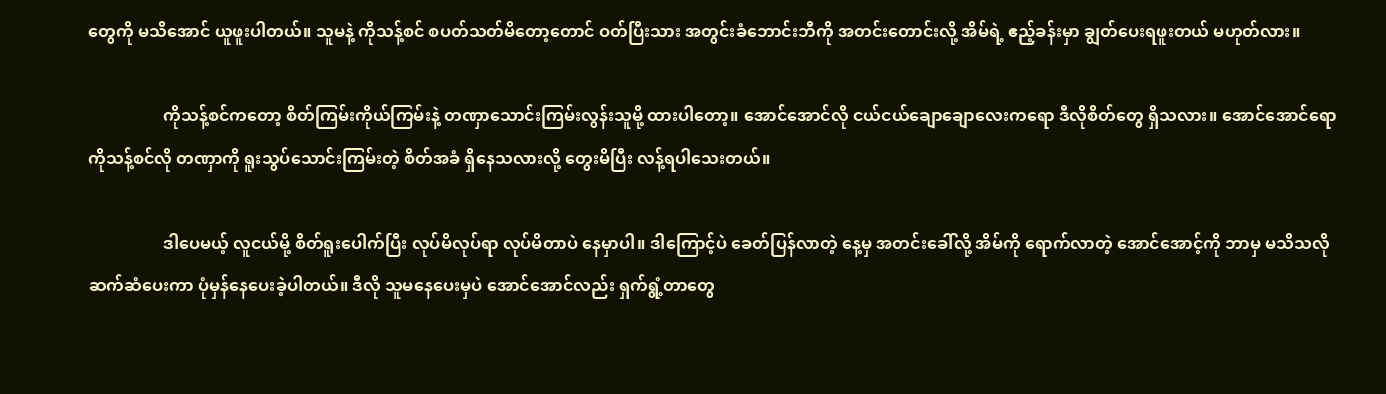တွေကို မသိအောင် ယူဖူးပါတယ်။ သူမနဲ့ ကိုသန့်စင် စပတ်သတ်မိတော့တောင် ဝတ်ပြီးသား အတွင်းခံဘောင်းဘီကို အတင်းတောင်းလို့ အိမ်ရဲ့ ဧည့်ခန်းမှာ ချွတ်ပေးရဖူးတယ် မဟုတ်လား။

                  ကိုသန့်စင်ကတော့ စိတ်ကြမ်းကိုယ်ကြမ်းနဲ့ တဏှာသောင်းကြမ်းလွန်းသူမို့ ထားပါတော့။ အောင်အောင်လို ငယ်ငယ်ချောချောလေးကရော ဒီလိုစိတ်တွေ ရှိသလား။ အောင်အောင်ရော ကိုသန့်စင်လို တဏှာကို ရူးသွပ်သောင်းကြမ်းတဲ့ စိတ်အခံ ရှိနေသလားလို့ တွေးမိပြီး လန့်ရပါသေးတယ်။

                  ဒါပေမယ့် လူငယ်မို့ စိတ်ရူးပေါက်ပြီး လုပ်မိလုပ်ရာ လုပ်မိတာပဲ နေမှာပါ။ ဒါကြောင့်ပဲ ခေတ်ပြန်လာတဲ့ နေ့မှ အတင်းခေါ်လို့ အိမ်ကို ရောက်လာတဲ့ အောင်အောင့်ကို ဘာမှ မသိသလို ဆက်ဆံပေးကာ ပုံမှန်နေပေးခဲ့ပါတယ်။ ဒီလို သူမနေပေးမှပဲ အောင်အောင်လည်း ရှက်ရွံ့တာတွေ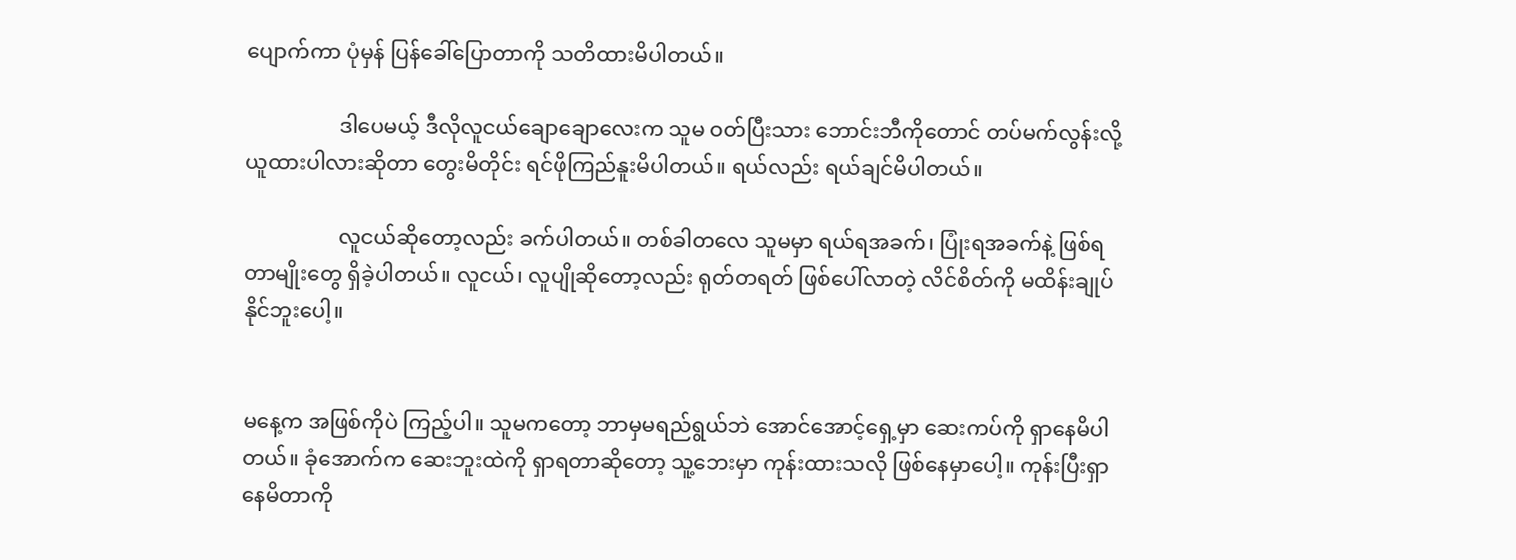ပျောက်ကာ ပုံမှန် ပြန်ခေါ်ပြောတာကို သတိထားမိပါတယ်။

                  ဒါပေမယ့် ဒီလိုလူငယ်ချောချောလေးက သူမ ဝတ်ပြီးသား ဘောင်းဘီကိုတောင် တပ်မက်လွန်းလို့ ယူထားပါလားဆိုတာ တွေးမိတိုင်း ရင်ဖိုကြည်နူးမိပါတယ်။ ရယ်လည်း ရယ်ချင်မိပါတယ်။

                  လူငယ်ဆိုတော့လည်း ခက်ပါတယ်။ တစ်ခါတလေ သူမမှာ ရယ်ရအခက်၊ ပြုံးရအခက်နဲ့ ဖြစ်ရတာမျိုးတွေ ရှိခဲ့ပါတယ်။ လူငယ်၊ လူပျိုဆိုတော့လည်း ရုတ်တရတ် ဖြစ်ပေါ်လာတဲ့ လိင်စိတ်ကို မထိန်းချုပ်နိုင်ဘူးပေါ့။


မနေ့က အဖြစ်ကိုပဲ ကြည့်ပါ။ သူမကတော့ ဘာမှမရည်ရွယ်ဘဲ အောင်အောင့်ရှေ့မှာ ဆေးကပ်ကို ရှာနေမိပါတယ်။ ခုံအောက်က ဆေးဘူးထဲကို ရှာရတာဆိုတော့ သူ့ဘေးမှာ ကုန်းထားသလို ဖြစ်နေမှာပေါ့။ ကုန်းပြီးရှာနေမိတာကို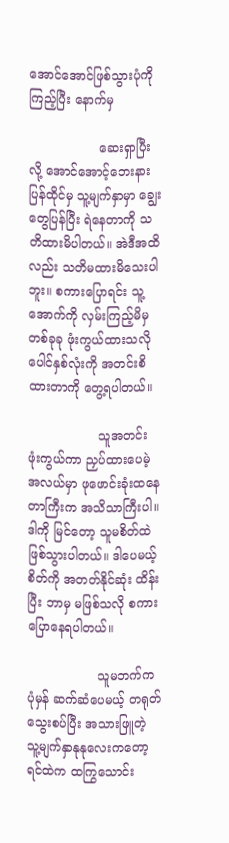အောင်အောင်ဖြစ်သွားပုံကို ကြည့်ပြီး နောက်မှ

                  ဆေးရှာပြီးလို့ အောင်အောင့်ဘေးနား ပြန်ထိုင်မှ သူ့မျက်နှာမှာ ချွေးတွေပြန်ပြီး ရဲနေတာကို သတိထားမိပါတယ်။ အဲဒီအထိလည်း သတိမထားမိသေးပါဘူး။ စကားပြောရင်း သူ့အောက်ကို လှမ်းကြည့်မိမှ တစ်ခုခု ဖုံးကွယ်ထားသလို ပေါင်နှစ်လုံးကို အတင်းစိထားတာကို တွေ့ရပါတယ်။

                  သူအတင်း ဖုံးကွယ်ကာ ညှပ်ထားပေမဲ့ အလယ်မှာ ဖုဖောင်းခုံးထနေတာကြီးက အသိသာကြီးပါ။ ဒါကို မြင်တော့ သူမစိတ်ထဲ ဖြစ်သွားပါတယ်။ ဒါပေမယ့် စိတ်ကို အတတ်နိုင်ဆုံး ထိန်းပြီး ဘာမှ မဖြစ်သလို စကားပြောနေရပါတယ်။

                  သူမဘက်က ပုံမှန် ဆက်ဆံပေမယ့် တရုတ်သွေးစပ်ပြီး အသားဖြူတဲ့ သူ့မျက်နှာနုနုလေးကတော့ ရင်ထဲက ထကြွသောင်း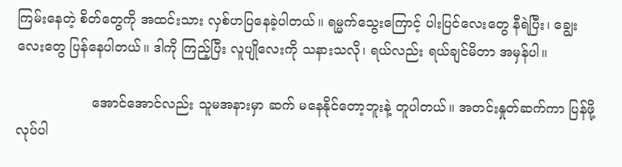ကြမ်းနေတဲ့ စိတ်တွေကို အထင်းသား လှစ်ဟပြနေခဲ့ပါတယ်။ ရမ္မက်သွေးကြောင့် ပါးပြင်လေးတွေ နီရဲပြီး၊ ချွေးလေးတွေ ပြန်နေပါတယ်။ ဒါကို ကြည့်ပြီး လူပျိုလေးကို သနားသလို၊ ရယ်လည်း ရယ်ချင်မိတာ အမှန်ပါ။

                  အောင်အောင်လည်း သူမအနားမှာ ဆက် မနေနိုင်တော့ဘူးနဲ့ တူပါတယ်။ အတင်းနှုတ်ဆက်ကာ ပြန်ဖို့ လုပ်ပါ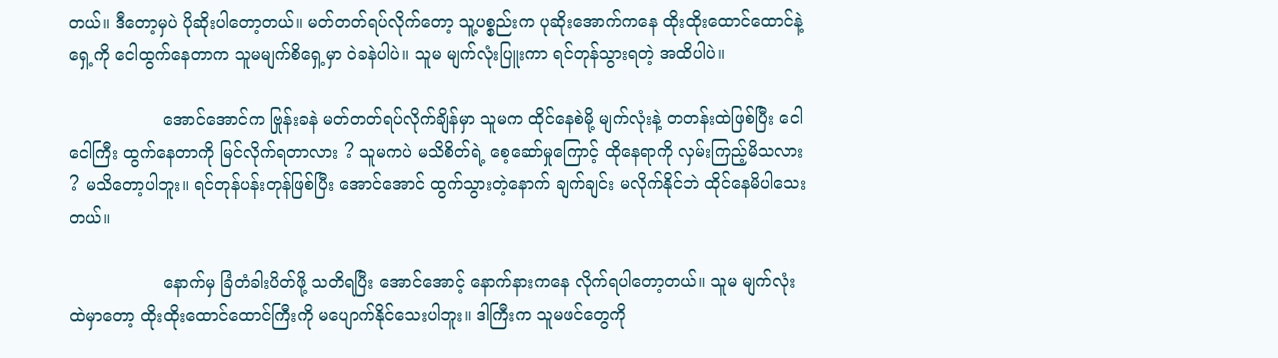တယ်။ ဒီတော့မှပဲ ပိုဆိုးပါတော့တယ်။ မတ်တတ်ရပ်လိုက်တော့ သူ့ပစ္စည်းက ပုဆိုးအောက်ကနေ ထိုးထိုးထောင်ထောင်နဲ့ ရှေ့ကို ငေါထွက်နေတာက သူမမျက်စိရှေ့မှာ ဝဲခနဲပါပဲ။ သူမ မျက်လုံးပြူးကာ ရင်တုန်သွားရတဲ့ အထိပါပဲ။

                  အောင်အောင်က ဗြုန်းခနဲ မတ်တတ်ရပ်လိုက်ချိန်မှာ သူမက ထိုင်နေစဲမို့ မျက်လုံးနဲ့ တတန်းထဲဖြစ်ပြီး ငေါငေါကြီး ထွက်နေတာကို မြင်လိုက်ရတာလား ? သူမကပဲ မသိစိတ်ရဲ့ စေ့ဆော်မှုကြောင့် ထိုနေရာကို လှမ်းကြည့်မိသလား ? မသိတော့ပါဘူး။ ရင်တုန်ပန်းတုန်ဖြစ်ပြီး အောင်အောင် ထွက်သွားတဲ့နောက် ချက်ချင်း မလိုက်နိုင်ဘဲ ထိုင်နေမိပါသေးတယ်။

                  နောက်မှ ခြံတံခါးပိတ်ဖို့ သတိရပြီး အောင်အောင့် နောက်နားကနေ လိုက်ရပါတော့တယ်။ သူမ မျက်လုံးထဲမှာတော့ ထိုးထိုးထောင်ထောင်ကြီးကို မပျောက်နိုင်သေးပါဘူး။ ဒါကြီးက သူမဖင်တွေကို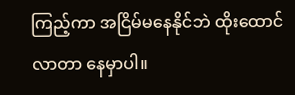ကြည့်ကာ အငြိမ်မနေနိုင်ဘဲ ထိုးထောင်လာတာ နေမှာပါ။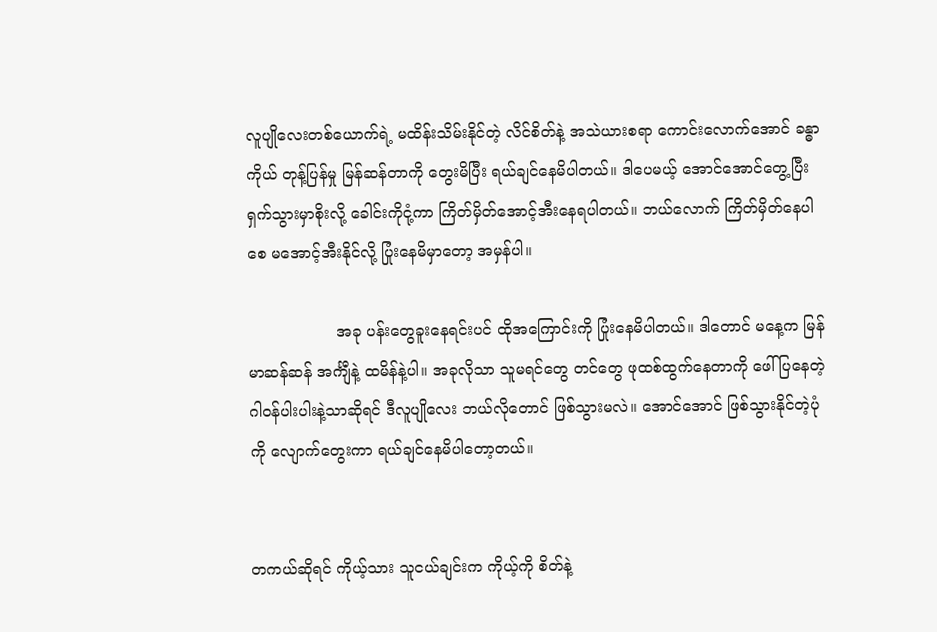လူပျိုလေးတစ်ယောက်ရဲ့ မထိန်းသိမ်းနိုင်တဲ့ လိင်စိတ်နဲ့ အသဲယားစရာ ကောင်းလောက်အောင် ခန္ဓာကိုယ် တုန့်ပြန်မှု မြန်ဆန်တာကို တွေးမိပြီး ရယ်ချင်နေမိပါတယ်။ ဒါပေမယ့် အောင်အောင်တွေ့ပြီး ရှက်သွားမှာစိုးလို့ ခေါင်းကိုငုံ့ကာ ကြိတ်မှိတ်အောင့်အီးနေရပါတယ်။ ဘယ်လောက် ကြိတ်မှိတ်နေပါစေ မအောင့်အီးနိုင်လို့ ပြုံးနေမိမှာတော့ အမှန်ပါ။

                  အခု ပန်းတွေခူးနေရင်းပင် ထိုအကြောင်းကို ပြုံးနေမိပါတယ်။ ဒါတောင် မနေ့က မြန်မာဆန်ဆန် အင်္ကျီနဲ့ ထမိန်နဲ့ပါ။ အခုလိုသာ သူမရင်တွေ တင်တွေ ဖုထစ်ထွက်နေတာကို ဖေါ်ပြနေတဲ့ ဂါဝန်ပါးပါးနဲ့သာဆိုရင် ဒီလူပျိုလေး ဘယ်လိုတောင် ဖြစ်သွားမလဲ။ အောင်အောင် ဖြစ်သွားနိုင်တဲ့ပုံကို လျောက်တွေးကာ ရယ်ချင်နေမိပါတော့တယ်။


တကယ်ဆိုရင် ကိုယ့်သား သူငယ်ချင်းက ကိုယ့်ကို စိတ်နဲ့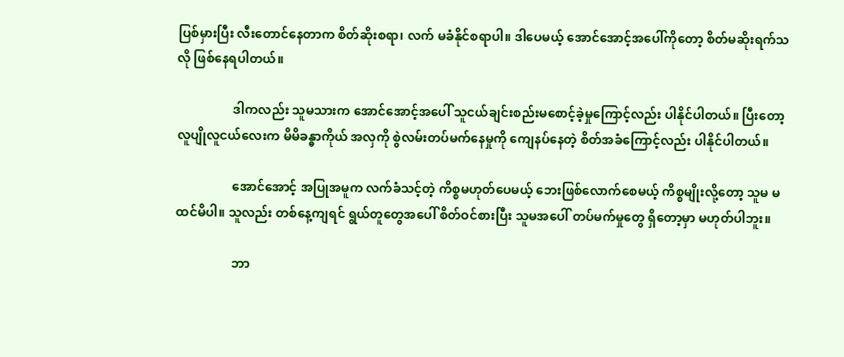ပြစ်မှားပြီး လီးတောင်နေတာက စိတ်ဆိုးစရာ၊ လက် မခံနိုင်စရာပါ။ ဒါပေမယ့် အောင်အောင့်အပေါ်ကိုတော့ စိတ်မဆိုးရက်သလို ဖြစ်နေရပါတယ်။

                  ဒါကလည်း သူမသားက အောင်အောင့်အပေါ် သူငယ်ချင်းစည်းမစောင့်ခဲ့မှုကြောင့်လည်း ပါနိုင်ပါတယ်။ ပြီးတော့ လူပျိုလူငယ်လေးက မိမိခန္ဓာကိုယ် အလှကို စွဲလမ်းတပ်မက်နေမှုကို ကျေနပ်နေတဲ့ စိတ်အခံကြောင့်လည်း ပါနိုင်ပါတယ်။

                  အောင်အောင့် အပြုအမူက လက်ခံသင့်တဲ့ ကိစ္စမဟုတ်ပေမယ့် ဘေးဖြစ်လောက်စေမယ့် ကိစ္စမျိုးလို့တော့ သူမ မထင်မိပါ။ သူလည်း တစ်နေ့ကျရင် ရွယ်တူတွေအပေါ် စိတ်ဝင်စားပြီး သူမအပေါ် တပ်မက်မှုတွေ ရှိတော့မှာ မဟုတ်ပါဘူး။

                  ဘာ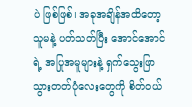ပဲ ဖြစ်ဖြစ်၊ အခုအချိန်အထိတော့ သူမနဲ့ ပတ်သတ်ပြီး အောင်အောင်ရဲ့ အပြုအမူများနဲ့ ရှက်သွေးဖြာသွားတတ်ပုံလေးတွေကို စိတ်ဝယ်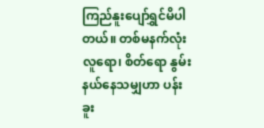ကြည်နူးပျော်ရွှင်မိပါတယ်။ တစ်မနက်လုံး လူရော၊ စိတ်ရော နွမ်းနယ်နေသမျှဟာ ပန်းခူး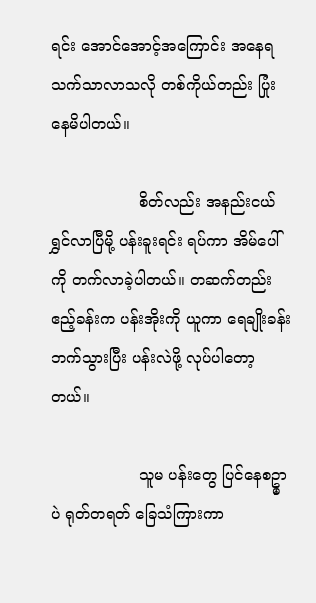ရင်း အောင်အောင့်အကြောင်း အနေရသက်သာလာသလို တစ်ကိုယ်တည်း ပြုံးနေမိပါတယ်။

                  စိတ်လည်း အနည်းငယ် ရွှင်လာပြီမို့ ပန်းခူးရင်း ရပ်ကာ အိမ်ပေါ်ကို တက်လာခဲ့ပါတယ်။ တဆက်တည်း ဧည့်ခန်းက ပန်းအိုးကို ယူကာ ရေချိုးခန်းဘက်သွားပြီး ပန်းလဲဖို့ လုပ်ပါတော့တယ်။

                  သူမ ပန်းတွေ ပြင်နေစဥ္မှာပဲ ရုတ်တရတ် ခြေသံကြားကာ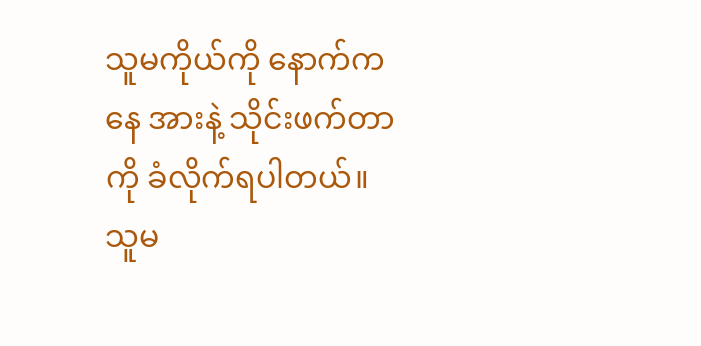သူမကိုယ်ကို နောက်ကနေ အားနဲ့ သိုင်းဖက်တာကို ခံလိုက်ရပါတယ်။ သူမ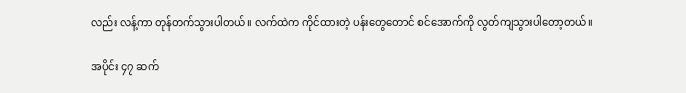လည်း လန့်ကာ တုန်တက်သွားပါတယ်။ လက်ထဲက ကိုင်ထားတဲ့ ပန်းတွေတောင် စင်အောက်ကို လွတ်ကျသွားပါတော့တယ်။

အပိုင်း ၄၇ ဆက်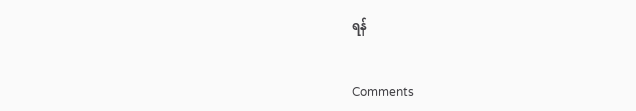ရန်


Comments